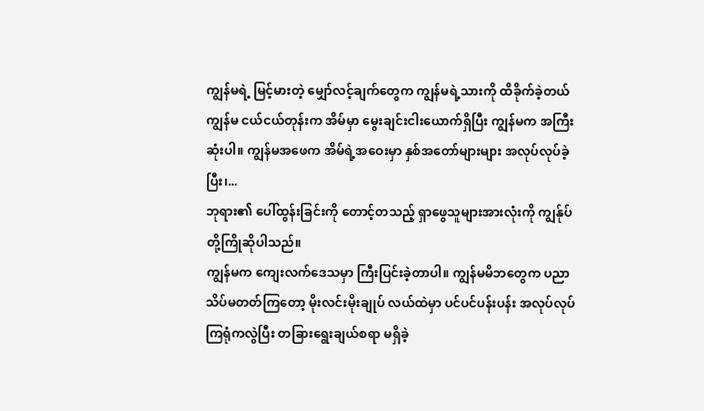ကျွန်မရဲ့ မြင့်မားတဲ့ မျှော်လင့်ချက်တွေက ကျွန်မရဲ့သားကို ထိခိုက်ခဲ့တယ်
ကျွန်မ ငယ်ငယ်တုန်းက အိမ်မှာ မွေးချင်းငါးယောက်ရှိပြီး ကျွန်မက အကြီးဆုံးပါ။ ကျွန်မအဖေက အိမ်ရဲ့အဝေးမှာ နှစ်အတော်များများ အလုပ်လုပ်ခဲ့ပြီး၊...
ဘုရား၏ ပေါ်ထွန်းခြင်းကို တောင့်တသည့် ရှာဖွေသူများအားလုံးကို ကျွန်ုပ်တို့ကြိုဆိုပါသည်။
ကျွန်မက ကျေးလက်ဒေသမှာ ကြီးပြင်းခဲ့တာပါ။ ကျွန်မမိဘတွေက ပညာသိပ်မတတ်ကြတော့ မိုးလင်းမိုးချုပ် လယ်ထဲမှာ ပင်ပင်ပန်းပန်း အလုပ်လုပ်ကြရုံကလွဲပြီး တခြားရွေးချယ်စရာ မရှိခဲ့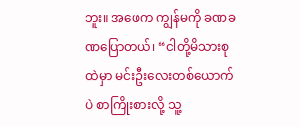ဘူး။ အဖေက ကျွန်မကို ခဏခဏပြောတယ်၊ “ငါတို့မိသားစုထဲမှာ မင်းဦးလေးတစ်ယောက်ပဲ စာကြိုးစားလို့ သူ့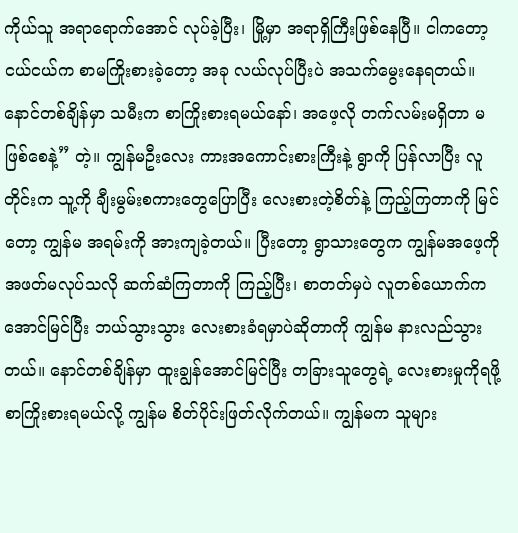ကိုယ်သူ အရာရောက်အောင် လုပ်ခဲ့ပြီး၊ မြို့မှာ အရာရှိကြီးဖြစ်နေပြီ။ ငါကတော့ ငယ်ငယ်က စာမကြိုးစားခဲ့တော့ အခု လယ်လုပ်ပြီးပဲ အသက်မွေးနေရတယ်။ နောင်တစ်ချိန်မှာ သမီးက စာကြိုးစားရမယ်နော်၊ အဖေ့လို တက်လမ်းမရှိတာ မဖြစ်စေနဲ့” တဲ့။ ကျွန်မဦးလေး ကားအကောင်းစားကြီးနဲ့ ရွာကို ပြန်လာပြီး လူတိုင်းက သူ့ကို ချီးမွမ်းစကားတွေပြောပြီး လေးစားတဲ့စိတ်နဲ့ ကြည့်ကြတာကို မြင်တော့ ကျွန်မ အရမ်းကို အားကျခဲ့တယ်။ ပြီးတော့ ရွာသားတွေက ကျွန်မအဖေ့ကို အဖတ်မလုပ်သလို ဆက်ဆံကြတာကို ကြည့်ပြီး၊ စာတတ်မှပဲ လူတစ်ယောက်က အောင်မြင်ပြီး ဘယ်သွားသွား လေးစားခံရမှာပဲဆိုတာကို ကျွန်မ နားလည်သွားတယ်။ နောင်တစ်ချိန်မှာ ထူးချွန်အောင်မြင်ပြီး တခြားသူတွေရဲ့ လေးစားမှုကိုရဖို့ စာကြိုးစားရမယ်လို့ ကျွန်မ စိတ်ပိုင်းဖြတ်လိုက်တယ်။ ကျွန်မက သူများ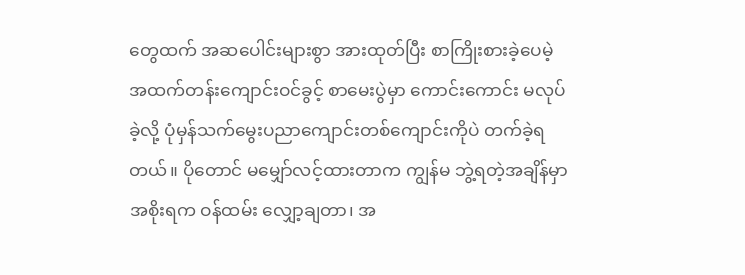တွေထက် အဆပေါင်းများစွာ အားထုတ်ပြီး စာကြိုးစားခဲ့ပေမဲ့ အထက်တန်းကျောင်းဝင်ခွင့် စာမေးပွဲမှာ ကောင်းကောင်း မလုပ်ခဲ့လို့ ပုံမှန်သက်မွေးပညာကျောင်းတစ်ကျောင်းကိုပဲ တက်ခဲ့ရတယ်။ ပိုတောင် မမျှော်လင့်ထားတာက ကျွန်မ ဘွဲ့ရတဲ့အချိန်မှာ အစိုးရက ဝန်ထမ်း လျှော့ချတာ၊ အ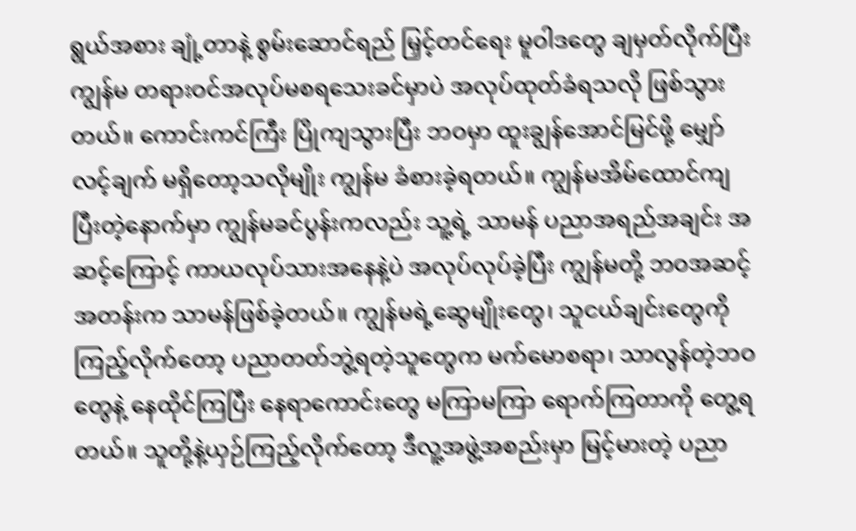ရွယ်အစား ချုံ့တာနဲ့ စွမ်းဆောင်ရည် မြှင့်တင်ရေး မူဝါဒတွေ ချမှတ်လိုက်ပြီး ကျွန်မ တရားဝင်အလုပ်မစရသေးခင်မှာပဲ အလုပ်ထုတ်ခံရသလို ဖြစ်သွားတယ်။ ကောင်းကင်ကြီး ပြိုကျသွားပြီး ဘဝမှာ ထူးချွန်အောင်မြင်ဖို့ မျှော်လင့်ချက် မရှိတော့သလိုမျိုး ကျွန်မ ခံစားခဲ့ရတယ်။ ကျွန်မအိမ်ထောင်ကျပြီးတဲ့နောက်မှာ ကျွန်မခင်ပွန်းကလည်း သူ့ရဲ့ သာမန် ပညာအရည်အချင်း အဆင့်ကြောင့် ကာယလုပ်သားအနေနဲ့ပဲ အလုပ်လုပ်ခဲ့ပြီး ကျွန်မတို့ ဘဝအဆင့်အတန်းက သာမန်ဖြစ်ခဲ့တယ်။ ကျွန်မရဲ့ဆွေမျိုးတွေ၊ သူငယ်ချင်းတွေကို ကြည့်လိုက်တော့ ပညာတတ်ဘွဲ့ရတဲ့သူတွေက မက်မောစရာ၊ သာလွန်တဲ့ဘဝတွေနဲ့ နေထိုင်ကြပြီး နေရာကောင်းတွေ မကြာမကြာ ရောက်ကြတာကို တွေ့ရတယ်။ သူတို့နဲ့ယှဉ်ကြည့်လိုက်တော့ ဒီလူ့အဖွဲ့အစည်းမှာ မြင့်မားတဲ့ ပညာ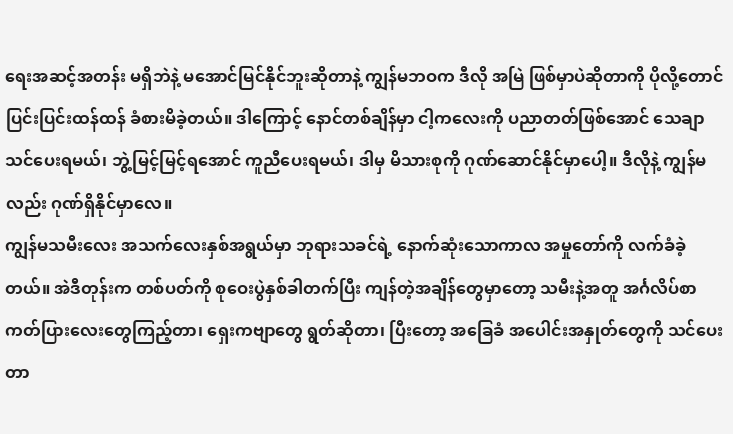ရေးအဆင့်အတန်း မရှိဘဲနဲ့ မအောင်မြင်နိုင်ဘူးဆိုတာနဲ့ ကျွန်မဘဝက ဒီလို အမြဲ ဖြစ်မှာပဲဆိုတာကို ပိုလို့တောင် ပြင်းပြင်းထန်ထန် ခံစားမိခဲ့တယ်။ ဒါကြောင့် နောင်တစ်ချိန်မှာ ငါ့ကလေးကို ပညာတတ်ဖြစ်အောင် သေချာသင်ပေးရမယ်၊ ဘွဲ့မြင့်မြင့်ရအောင် ကူညီပေးရမယ်၊ ဒါမှ မိသားစုကို ဂုဏ်ဆောင်နိုင်မှာပေါ့။ ဒီလိုနဲ့ ကျွန်မလည်း ဂုဏ်ရှိနိုင်မှာလေ။
ကျွန်မသမီးလေး အသက်လေးနှစ်အရွယ်မှာ ဘုရားသခင်ရဲ့ နောက်ဆုံးသောကာလ အမှုတော်ကို လက်ခံခဲ့တယ်။ အဲဒီတုန်းက တစ်ပတ်ကို စုဝေးပွဲနှစ်ခါတက်ပြီး ကျန်တဲ့အချိန်တွေမှာတော့ သမီးနဲ့အတူ အင်္ဂလိပ်စာကတ်ပြားလေးတွေကြည့်တာ၊ ရှေးကဗျာတွေ ရွတ်ဆိုတာ၊ ပြီးတော့ အခြေခံ အပေါင်းအနှုတ်တွေကို သင်ပေးတာ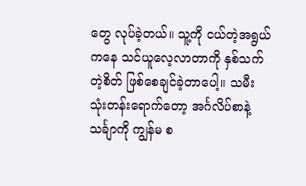တွေ လုပ်ခဲ့တယ်။ သူ့ကို ငယ်တဲ့အရွယ်ကနေ သင်ယူလေ့လာတာကို နှစ်သက်တဲ့စိတ် ဖြစ်စေချင်ခဲ့တာပေါ့။ သမီး သုံးတန်းရောက်တော့ အင်္ဂလိပ်စာနဲ့ သင်္ချာကို ကျွန်မ စ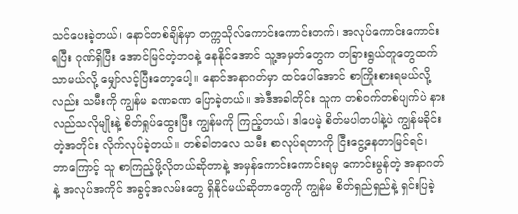သင်ပေးခဲ့တယ်၊ နောင်တစ်ချိန်မှာ တက္ကသိုလ်ကောင်းကောင်းတက်၊ အလုပ်ကောင်းကောင်းရပြီး ဂုဏ်ရှိပြီး အောင်မြင်တဲ့ဘဝနဲ့ နေနိုင်အောင် သူ့အမှတ်တွေက တခြားရွယ်တူတွေထက် သာမယ်လို့ မျှော်လင့်ပြီးတော့ပေါ့။ နောင်အနာဂတ်မှာ ထင်ပေါ်အောင် စာကြိုးစားရမယ်လို့လည်း သမီးကို ကျွန်မ ခဏခဏ ပြောခဲ့တယ်။ အဲဒီအခါတိုင်း သူက တစ်ဝက်တစ်ပျက်ပဲ နားလည်သလိုမျိုးနဲ့ စိတ်ရှုပ်ထွေးပြီး ကျွန်မကို ကြည့်တယ်၊ ဒါပေမဲ့ စိတ်မပါတပါနဲ့ပဲ ကျွန်မခိုင်းတဲ့အတိုင်း လိုက်လုပ်ခဲ့တယ်။ တစ်ခါတလေ သမီး စာလုပ်ရတာကို ငြီးငွေ့နေတာမြင်ရင်၊ ဘာကြောင့် သူ စာကြည့်ဖို့လိုတယ်ဆိုတာနဲ့ အမှန်ကောင်းကောင်းရမှ ကောင်းမွန်တဲ့ အနာဂတ်နဲ့ အလုပ်အကိုင် အခွင့်အလမ်းတွေ ရှိနိုင်မယ်ဆိုတာတွေကို ကျွန်မ စိတ်ရှည်ရှည်နဲ့ ရှင်းပြခဲ့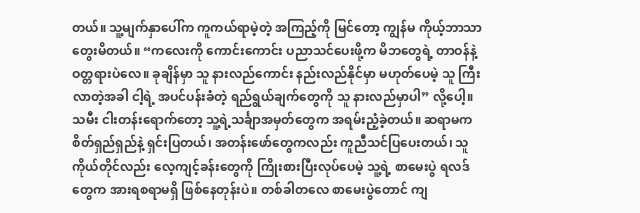တယ်။ သူ့မျက်နှာပေါ်က ကူကယ်ရာမဲ့တဲ့ အကြည့်ကို မြင်တော့ ကျွန်မ ကိုယ့်ဘာသာ တွေးမိတယ်။ “ကလေးကို ကောင်းကောင်း ပညာသင်ပေးဖို့က မိဘတွေရဲ့ တာဝန်နဲ့ ဝတ္တရားပဲလေ။ ခုချိန်မှာ သူ နားလည်ကောင်း နည်းလည်နိုင်မှာ မဟုတ်ပေမဲ့ သူ ကြီးလာတဲ့အခါ ငါ့ရဲ့ အပင်ပန်းခံတဲ့ ရည်ရွယ်ချက်တွေကို သူ နားလည်မှာပါ” လို့ပေါ့။
သမီး ငါးတန်းရောက်တော့ သူ့ရဲ့သင်္ချာအမှတ်တွေက အရမ်းညံ့ခဲ့တယ်။ ဆရာမက စိတ်ရှည်ရှည်နဲ့ ရှင်းပြတယ်၊ အတန်းဖော်တွေကလည်း ကူညီသင်ပြပေးတယ်၊ သူကိုယ်တိုင်လည်း လေ့ကျင့်ခန်းတွေကို ကြိုးစားပြီးလုပ်ပေမဲ့ သူ့ရဲ့ စာမေးပွဲ ရလဒ်တွေက အားရစရာမရှိ ဖြစ်နေတုန်းပဲ။ တစ်ခါတလေ စာမေးပွဲတောင် ကျ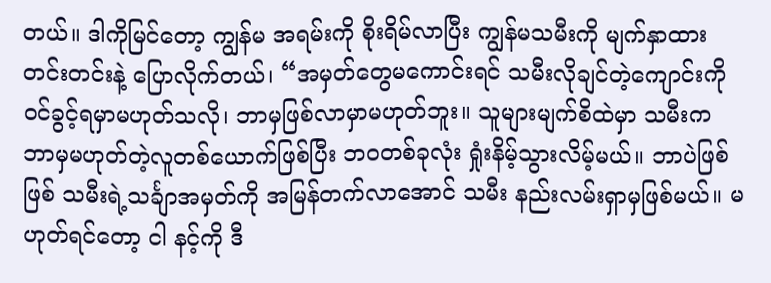တယ်။ ဒါကိုမြင်တော့ ကျွန်မ အရမ်းကို စိုးရိမ်လာပြီး ကျွန်မသမီးကို မျက်နှာထားတင်းတင်းနဲ့ ပြောလိုက်တယ်၊ “အမှတ်တွေမကောင်းရင် သမီးလိုချင်တဲ့ကျောင်းကို ဝင်ခွင့်ရမှာမဟုတ်သလို၊ ဘာမှဖြစ်လာမှာမဟုတ်ဘူး။ သူများမျက်စိထဲမှာ သမီးက ဘာမှမဟုတ်တဲ့လူတစ်ယောက်ဖြစ်ပြီး ဘဝတစ်ခုလုံး ရှုံးနိမ့်သွားလိမ့်မယ်။ ဘာပဲဖြစ်ဖြစ် သမီးရဲ့သင်္ချာအမှတ်ကို အမြန်တက်လာအောင် သမီး နည်းလမ်းရှာမှဖြစ်မယ်။ မဟုတ်ရင်တော့ ငါ နင့်ကို ဒီ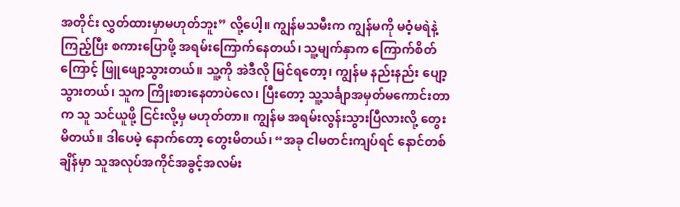အတိုင်း လွှတ်ထားမှာမဟုတ်ဘူး” လို့ပေါ့။ ကျွန်မသမီးက ကျွန်မကို မဝံ့မရဲနဲ့ ကြည့်ပြီး စကားပြောဖို့ အရမ်းကြောက်နေတယ်၊ သူ့မျက်နှာက ကြောက်စိတ်ကြောင့် ဖြူဖျော့သွားတယ်။ သူ့ကို အဲဒီလို မြင်ရတော့၊ ကျွန်မ နည်းနည်း ပျော့သွားတယ်၊ သူက ကြိုးစားနေတာပဲလေ၊ ပြီးတော့ သူ့သင်္ချာအမှတ်မကောင်းတာက သူ သင်ယူဖို့ ငြင်းလို့မှ မဟုတ်တာ။ ကျွန်မ အရမ်းလွန်းသွားပြီလားလို့ တွေးမိတယ်။ ဒါပေမဲ့ နောက်တော့ တွေးမိတယ်၊ “အခု ငါမတင်းကျပ်ရင် နောင်တစ်ချိန်မှာ သူအလုပ်အကိုင်အခွင့်အလမ်း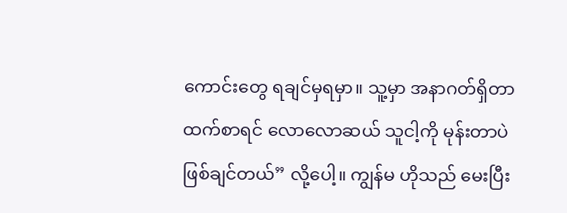ကောင်းတွေ ရချင်မှရမှာ။ သူ့မှာ အနာဂတ်ရှိတာထက်စာရင် လောလောဆယ် သူငါ့ကို မုန်းတာပဲဖြစ်ချင်တယ်” လို့ပေါ့။ ကျွန်မ ဟိုသည် မေးပြီး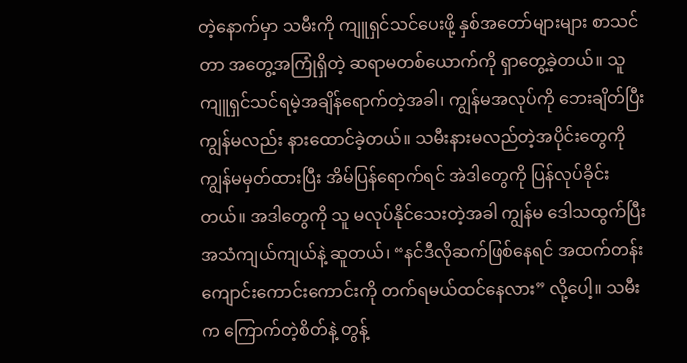တဲ့နောက်မှာ သမီးကို ကျူရှင်သင်ပေးဖို့ နှစ်အတော်များများ စာသင်တာ အတွေ့အကြုံရှိတဲ့ ဆရာမတစ်ယောက်ကို ရှာတွေ့ခဲ့တယ်။ သူ ကျူရှင်သင်ရမဲ့အချိန်ရောက်တဲ့အခါ၊ ကျွန်မအလုပ်ကို ဘေးချိတ်ပြီး ကျွန်မလည်း နားထောင်ခဲ့တယ်။ သမီးနားမလည်တဲ့အပိုင်းတွေကို ကျွန်မမှတ်ထားပြီး အိမ်ပြန်ရောက်ရင် အဲဒါတွေကို ပြန်လုပ်ခိုင်းတယ်။ အဒါတွေကို သူ မလုပ်နိုင်သေးတဲ့အခါ ကျွန်မ ဒေါသထွက်ပြီး အသံကျယ်ကျယ်နဲ့ ဆူတယ်၊ “နင်ဒီလိုဆက်ဖြစ်နေရင် အထက်တန်းကျောင်းကောင်းကောင်းကို တက်ရမယ်ထင်နေလား” လို့ပေါ့။ သမီးက ကြောက်တဲ့စိတ်နဲ့ တွန့်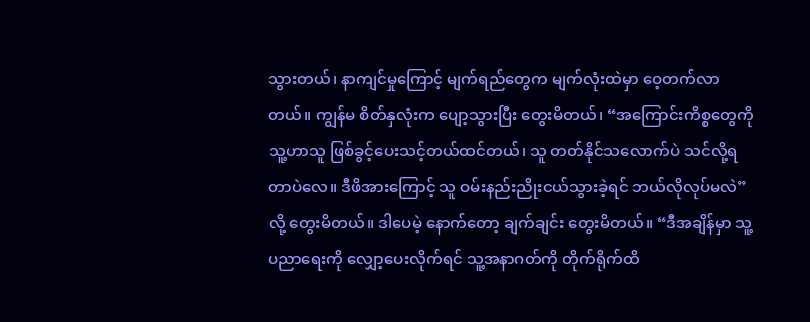သွားတယ်၊ နာကျင်မှုကြောင့် မျက်ရည်တွေက မျက်လုံးထဲမှာ ဝေ့တက်လာတယ်။ ကျွန်မ စိတ်နှလုံးက ပျော့သွားပြီး တွေးမိတယ်၊ “အကြောင်းကိစ္စတွေကို သူ့ဟာသူ ဖြစ်ခွင့်ပေးသင့်တယ်ထင်တယ်၊ သူ တတ်နိုင်သလောက်ပဲ သင်လို့ရတာပဲလေ။ ဒီဖိအားကြောင့် သူ ဝမ်းနည်းညိုးငယ်သွားခဲ့ရင် ဘယ်လိုလုပ်မလဲ”လို့ တွေးမိတယ်။ ဒါပေမဲ့ နောက်တော့ ချက်ချင်း တွေးမိတယ်။ “ဒီအချိန်မှာ သူ့ပညာရေးကို လျှော့ပေးလိုက်ရင် သူ့အနာဂတ်ကို တိုက်ရိုက်ထိ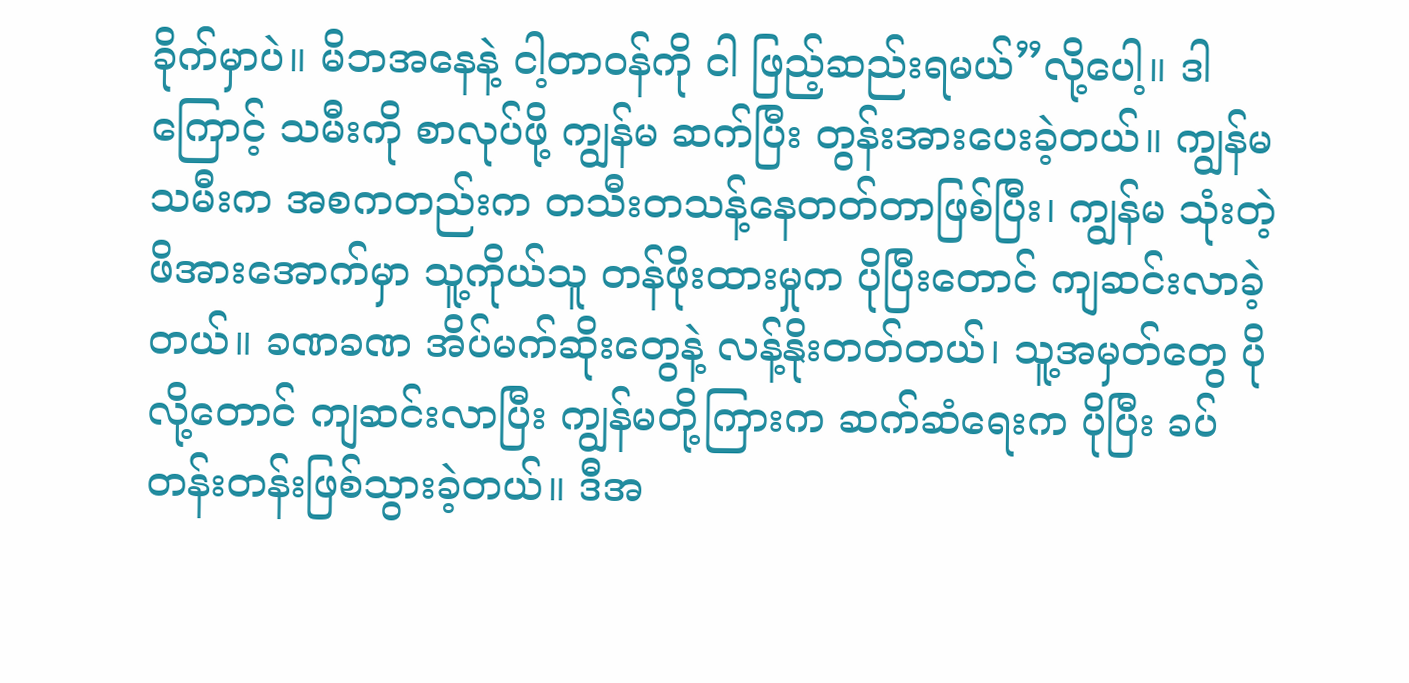ခိုက်မှာပဲ။ မိဘအနေနဲ့ ငါ့တာဝန်ကို ငါ ဖြည့်ဆည်းရမယ်”လို့ပေါ့။ ဒါကြောင့် သမီးကို စာလုပ်ဖို့ ကျွန်မ ဆက်ပြီး တွန်းအားပေးခဲ့တယ်။ ကျွန်မသမီးက အစကတည်းက တသီးတသန့်နေတတ်တာဖြစ်ပြီး၊ ကျွန်မ သုံးတဲ့ ဖိအားအောက်မှာ သူ့ကိုယ်သူ တန်ဖိုးထားမှုက ပိုပြီးတောင် ကျဆင်းလာခဲ့တယ်။ ခဏခဏ အိပ်မက်ဆိုးတွေနဲ့ လန့်နိုးတတ်တယ်၊ သူ့အမှတ်တွေ ပိုလို့တောင် ကျဆင်းလာပြီး ကျွန်မတို့ကြားက ဆက်ဆံရေးက ပိုပြီး ခပ်တန်းတန်းဖြစ်သွားခဲ့တယ်။ ဒီအ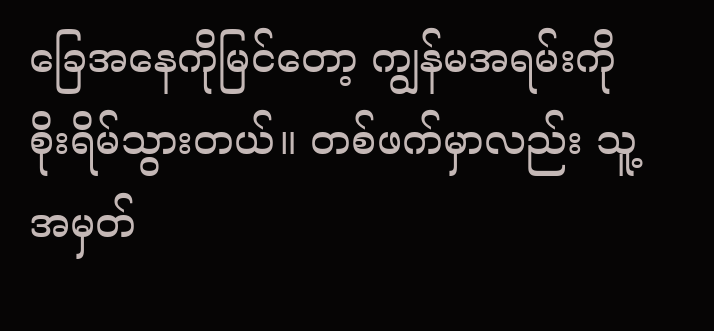ခြေအနေကိုမြင်တော့ ကျွန်မအရမ်းကို စိုးရိမ်သွားတယ်။ တစ်ဖက်မှာလည်း သူ့အမှတ်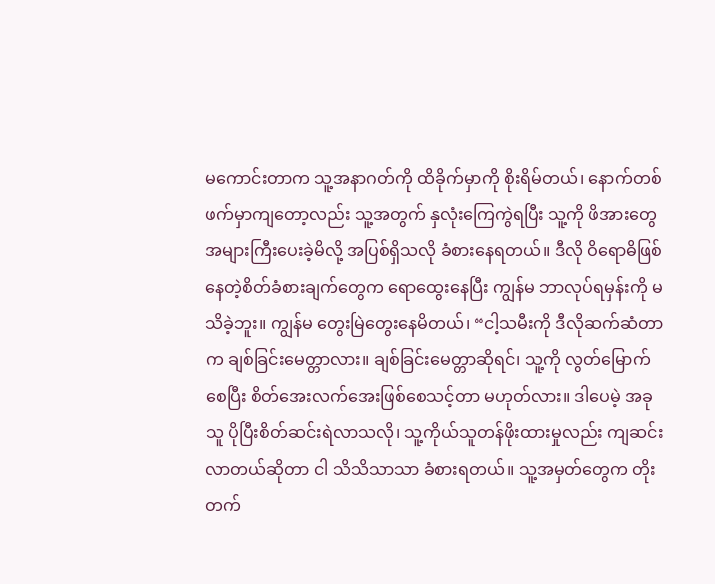မကောင်းတာက သူ့အနာဂတ်ကို ထိခိုက်မှာကို စိုးရိမ်တယ်၊ နောက်တစ်ဖက်မှာကျတော့လည်း သူ့အတွက် နှလုံးကြေကွဲရပြီး သူ့ကို ဖိအားတွေအများကြီးပေးခဲ့မိလို့ အပြစ်ရှိသလို ခံစားနေရတယ်။ ဒီလို ဝိရောဓိဖြစ်နေတဲ့စိတ်ခံစားချက်တွေက ရောထွေးနေပြီး ကျွန်မ ဘာလုပ်ရမှန်းကို မသိခဲ့ဘူး။ ကျွန်မ တွေးမြဲတွေးနေမိတယ်၊ “ငါ့သမီးကို ဒီလိုဆက်ဆံတာက ချစ်ခြင်းမေတ္တာလား။ ချစ်ခြင်းမေတ္တာဆိုရင်၊ သူ့ကို လွတ်မြောက်စေပြီး စိတ်အေးလက်အေးဖြစ်စေသင့်တာ မဟုတ်လား။ ဒါပေမဲ့ အခု သူ ပိုပြီးစိတ်ဆင်းရဲလာသလို၊ သူ့ကိုယ်သူတန်ဖိုးထားမှုလည်း ကျဆင်းလာတယ်ဆိုတာ ငါ သိသိသာသာ ခံစားရတယ်။ သူ့အမှတ်တွေက တိုးတက်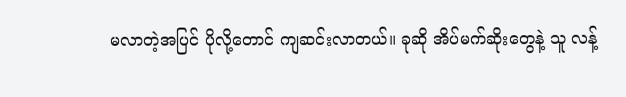မလာတဲ့အပြင် ပိုလို့တောင် ကျဆင်းလာတယ်။ ခုဆို အိပ်မက်ဆိုးတွေနဲ့ သူ လန့်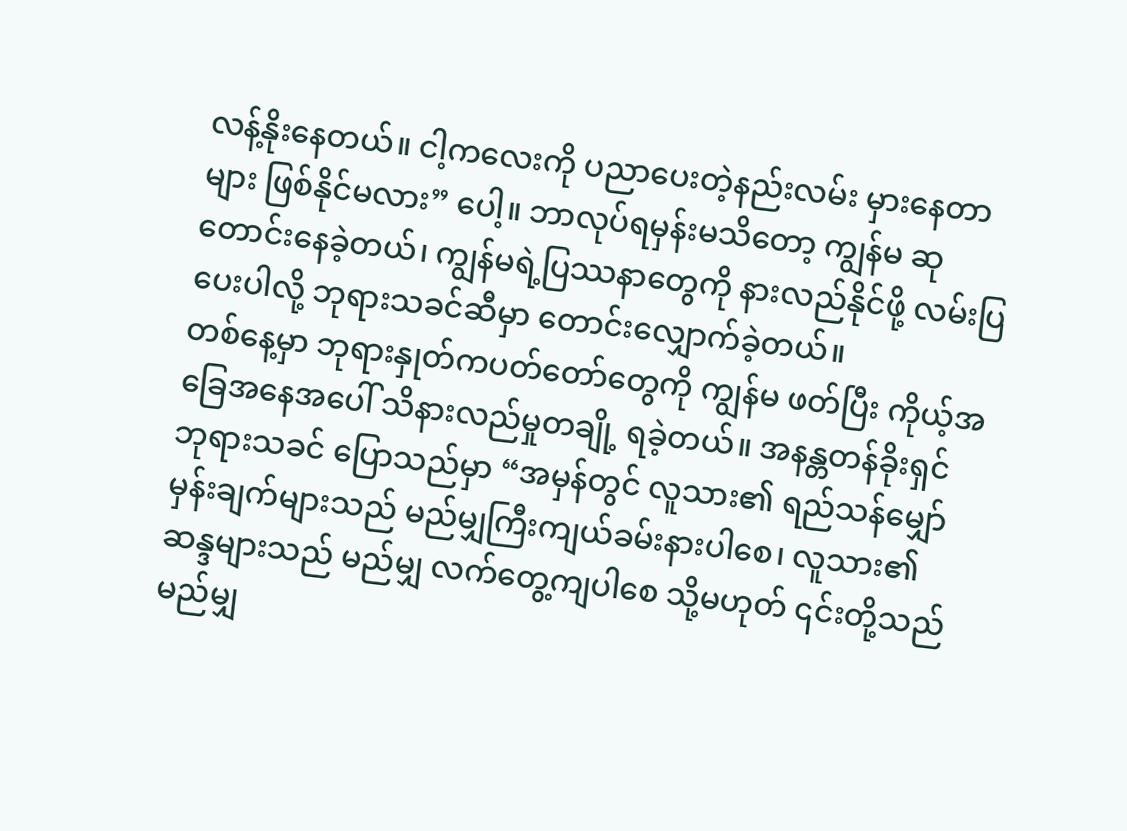လန့်နိုးနေတယ်။ ငါ့ကလေးကို ပညာပေးတဲ့နည်းလမ်း မှားနေတာများ ဖြစ်နိုင်မလား” ပေါ့။ ဘာလုပ်ရမှန်းမသိတော့ ကျွန်မ ဆုတောင်းနေခဲ့တယ်၊ ကျွန်မရဲ့ပြဿနာတွေကို နားလည်နိုင်ဖို့ လမ်းပြပေးပါလို့ ဘုရားသခင်ဆီမှာ တောင်းလျှောက်ခဲ့တယ်။
တစ်နေ့မှာ ဘုရားနှုတ်ကပတ်တော်တွေကို ကျွန်မ ဖတ်ပြီး ကိုယ့်အခြေအနေအပေါ် သိနားလည်မှုတချို့ ရခဲ့တယ်။ အနန္တတန်ခိုးရှင် ဘုရားသခင် ပြောသည်မှာ “အမှန်တွင် လူသား၏ ရည်သန်မျှော်မှန်းချက်များသည် မည်မျှကြီးကျယ်ခမ်းနားပါစေ၊ လူသား၏ ဆန္ဒများသည် မည်မျှ လက်တွေ့ကျပါစေ သို့မဟုတ် ၎င်းတို့သည် မည်မျှ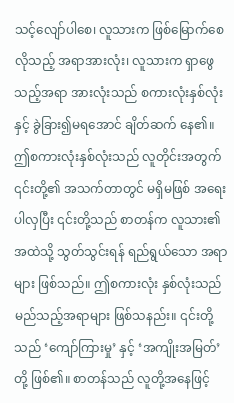သင့်လျော်ပါစေ၊ လူသားက ဖြစ်မြောက်စေလိုသည့် အရာအားလုံး၊ လူသားက ရှာဖွေသည့်အရာ အားလုံးသည် စကားလုံးနှစ်လုံးနှင့် ခွဲခြား၍မရအောင် ချိတ်ဆက် နေ၏။ ဤစကားလုံးနှစ်လုံးသည် လူတိုင်းအတွက် ၎င်းတို့၏ အသက်တာတွင် မရှိမဖြစ် အရေးပါလှပြီး ၎င်းတို့သည် စာတန်က လူသား၏အထဲသို့ သွတ်သွင်းရန် ရည်ရွယ်သော အရာများ ဖြစ်သည်။ ဤစကားလုံး နှစ်လုံးသည် မည်သည့်အရာများ ဖြစ်သနည်း။ ၎င်းတို့သည် ‘ကျော်ကြားမှု’ နှင့် ‘အကျိုးအမြတ်’ တို့ ဖြစ်၏။ စာတန်သည် လူတို့အနေဖြင့်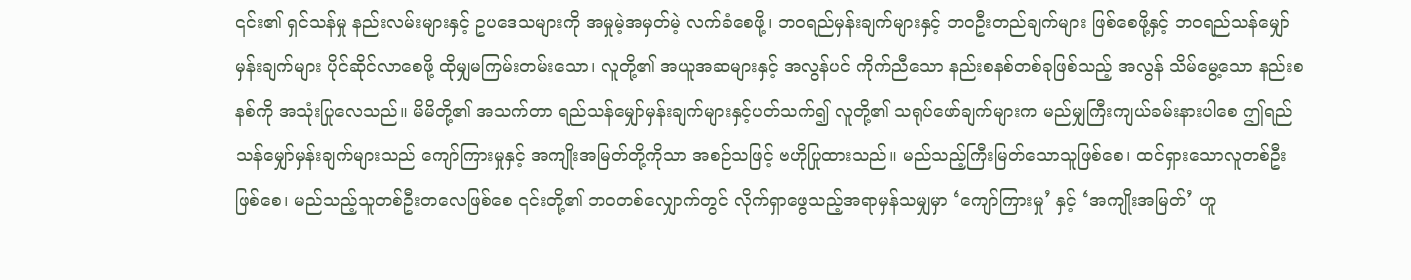၎င်း၏ ရှင်သန်မှု နည်းလမ်းများနှင့် ဥပဒေသများကို အမှုမဲ့အမှတ်မဲ့ လက်ခံစေဖို့၊ ဘဝရည်မှန်းချက်များနှင့် ဘဝဦးတည်ချက်များ ဖြစ်စေဖို့နှင့် ဘဝရည်သန်မျှော်မှန်းချက်များ ပိုင်ဆိုင်လာစေဖို့ ထိုမျှမကြမ်းတမ်းသော၊ လူတို့၏ အယူအဆများနှင့် အလွန်ပင် ကိုက်ညီသော နည်းစနစ်တစ်ခုဖြစ်သည့် အလွန် သိမ်မွေ့သော နည်းစနစ်ကို အသုံးပြုလေသည်။ မိမိတို့၏ အသက်တာ ရည်သန်မျှော်မှန်းချက်များနှင့်ပတ်သက်၍ လူတို့၏ သရုပ်ဖော်ချက်များက မည်မျှကြီးကျယ်ခမ်းနားပါစေ ဤရည်သန်မျှော်မှန်းချက်များသည် ကျော်ကြားမှုနှင့် အကျိုးအမြတ်တို့ကိုသာ အစဉ်သဖြင့် ဗဟိုပြုထားသည်။ မည်သည့်ကြီးမြတ်သောသူဖြစ်စေ၊ ထင်ရှားသောလူတစ်ဦးဖြစ်စေ၊ မည်သည့်သူတစ်ဦးတလေဖြစ်စေ ၎င်းတို့၏ ဘဝတစ်လျှောက်တွင် လိုက်ရှာဖွေသည့်အရာမှန်သမျှမှာ ‘ကျော်ကြားမှု’ နှင့် ‘အကျိုးအမြတ်’ ဟူ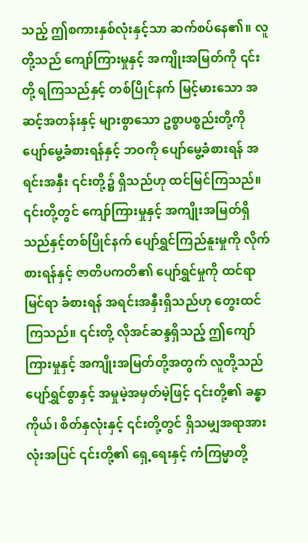သည့် ဤစကားနှစ်လုံးနှင့်သာ ဆက်စပ်နေ၏။ လူတို့သည် ကျော်ကြားမှုနှင့် အကျိုးအမြတ်ကို ၎င်းတို့ ရကြသည်နှင့် တစ်ပြိုင်နက် မြင့်မားသော အဆင့်အတန်းနှင့် များစွာသော ဥစ္စာပစ္စည်းတို့ကို ပျော်မွေ့ခံစားရန်နှင့် ဘဝကို ပျော်မွေ့ခံစားရန် အရင်းအနှီး ၎င်းတို့၌ ရှိသည်ဟု ထင်မြင်ကြသည်။ ၎င်းတို့တွင် ကျော်ကြားမှုနှင့် အကျိုးအမြတ်ရှိသည်နှင့်တစ်ပြိုင်နက် ပျော်ရွှင်ကြည်နူးမှုကို လိုက်စားရန်နှင့် ဇာတိပကတိ၏ ပျော်ရွှင်မှုကို ထင်ရာမြင်ရာ ခံစားရန် အရင်းအနှီးရှိသည်ဟု တွေးထင်ကြသည်။ ၎င်းတို့ လိုအင်ဆန္ဒရှိသည့် ဤကျော်ကြားမှုနှင့် အကျိုးအမြတ်တို့အတွက် လူတို့သည် ပျော်ရွှင်စွာနှင့် အမှုမဲ့အမှတ်မဲ့ဖြင့် ၎င်းတို့၏ ခန္ဓာကိုယ်၊ စိတ်နှလုံးနှင့် ၎င်းတို့တွင် ရှိသမျှအရာအားလုံးအပြင် ၎င်းတို့၏ ရှေ့ရေးနှင့် ကံကြမ္မာတို့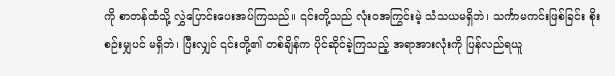ကို စာတန်ထံသို့ လွှဲပြောင်းပေးအပ်ကြသည်။ ၎င်းတို့သည် လုံးဝအကြွင်းမဲ့ သံသယမရှိဘဲ၊ သင်္ကာမကင်းဖြစ်ခြင်း စိုးစဉ်းမျှပင် မရှိဘဲ၊ ပြီးလျှင် ၎င်းတို့၏ တစ်ချိန်က ပိုင်ဆိုင်ခဲ့ကြသည့် အရာအားလုံးကို ပြန်လည်ရယူ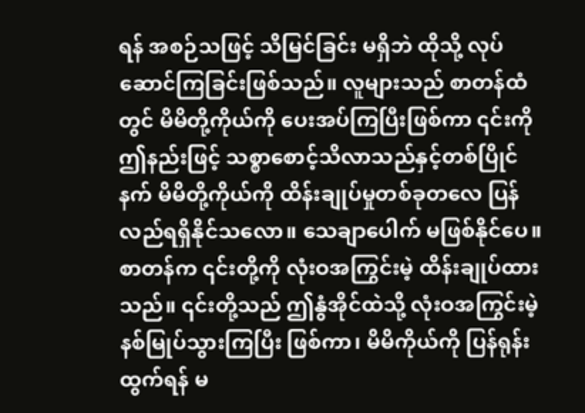ရန် အစဉ်သဖြင့် သိမြင်ခြင်း မရှိဘဲ ထိုသို့ လုပ်ဆောင်ကြခြင်းဖြစ်သည်။ လူများသည် စာတန်ထံတွင် မိမိတို့ကိုယ်ကို ပေးအပ်ကြပြီးဖြစ်ကာ ၎င်းကို ဤနည်းဖြင့် သစ္စာစောင့်သိလာသည်နှင့်တစ်ပြိုင်နက် မိမိတို့ကိုယ်ကို ထိန်းချုပ်မှုတစ်ခုတလေ ပြန်လည်ရရှိနိုင်သလော။ သေချာပေါက် မဖြစ်နိုင်ပေ။ စာတန်က ၎င်းတို့ကို လုံးဝအကြွင်းမဲ့ ထိန်းချုပ်ထားသည်။ ၎င်းတို့သည် ဤနွံအိုင်ထဲသို့ လုံးဝအကြွင်းမဲ့ နစ်မြုပ်သွားကြပြီး ဖြစ်ကာ၊ မိမိကိုယ်ကို ပြန်ရုန်းထွက်ရန် မ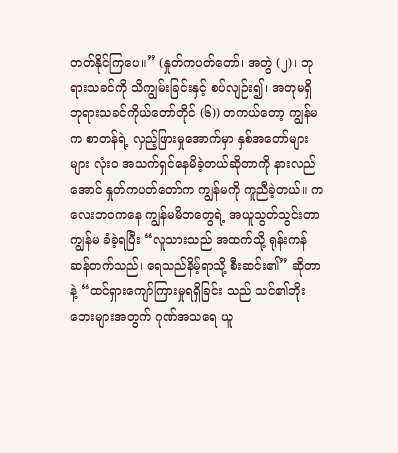တတ်နိုင်ကြပေ။” (နှုတ်ကပတ်တော်၊ အတွဲ (၂)၊ ဘုရားသခင်ကို သိကျွမ်းခြင်းနှင့် စပ်လျဉ်း၍၊ အတုမရှိ ဘုရားသခင်ကိုယ်တော်တိုင် (၆)) တကယ်တော့ ကျွန်မက စာတန်ရဲ့ လှည့်ဖြားမှုအောက်မှာ နှစ်အတော်များများ လုံးဝ အသက်ရှင်နေမိခဲ့တယ်ဆိုတာကို နားလည်အောင် နှုတ်ကပတ်တော်က ကျွန်မကို ကူညီခဲ့တယ်။ ကလေးဘဝကနေ ကျွန်မမိဘတွေရဲ့ အယူသွတ်သွင်းတာ ကျွန်မ ခံခဲ့ရပြီး “လူသားသည် အထက်သို့ ရုန်းကန်ဆန်တက်သည်၊ ရေသည်နိမ့်ရာသို့ စီးဆင်း၏” ဆိုတာနဲ့ “ထင်ရှားကျော်ကြားမှုရရှိခြင်း သည် သင်၏ဘိုးဘေးများအတွက် ဂုဏ်အသရေ ယူ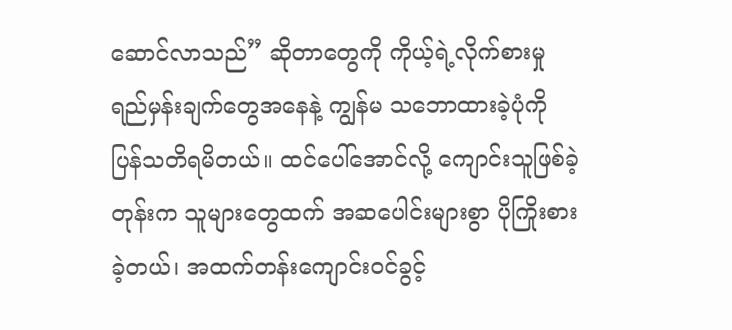ဆောင်လာသည်” ဆိုတာတွေကို ကိုယ့်ရဲ့လိုက်စားမှု ရည်မှန်းချက်တွေအနေနဲ့ ကျွန်မ သဘောထားခဲ့ပုံကို ပြန်သတိရမိတယ်။ ထင်ပေါ်အောင်လို့ ကျောင်းသူဖြစ်ခဲ့တုန်းက သူများတွေထက် အဆပေါင်းများစွာ ပိုကြိုးစားခဲ့တယ်၊ အထက်တန်းကျောင်းဝင်ခွင့်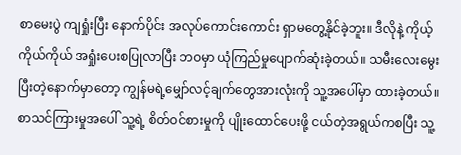စာမေးပွဲ ကျရှုံးပြီး နောက်ပိုင်း အလုပ်ကောင်းကောင်း ရှာမတွေ့နိုင်ခဲ့ဘူး။ ဒီလိုနဲ့ ကိုယ့်ကိုယ်ကိုယ် အရှုံးပေးစပြုလာပြီး ဘဝမှာ ယုံကြည်မှုပျောက်ဆုံးခဲ့တယ်။ သမီးလေးမွေးပြီးတဲ့နောက်မှာတော့ ကျွန်မရဲ့မျှော်လင့်ချက်တွေအားလုံးကို သူ့အပေါ်မှာ ထားခဲ့တယ်။ စာသင်ကြားမှုအပေါ် သူ့ရဲ့ စိတ်ဝင်စားမှုကို ပျိုးထောင်ပေးဖို့ ငယ်တဲ့အရွယ်ကစပြီး သူ့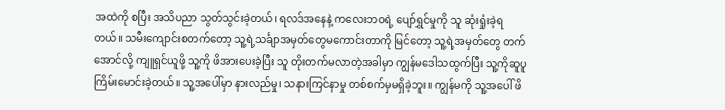အထဲကို စပြီး အသိပညာ သွတ်သွင်းခဲ့တယ်၊ ရလဒ်အနေနဲ့ ကလေးဘဝရဲ့ ပျော်ရွှင်မှုကို သူ ဆုံးရှုံးခဲ့ရတယ်။ သမီးကျောင်းစတက်တော့ သူ့ရဲ့သင်္ချာအမှတ်တွေမကောင်းတာကို မြင်တော့ သူ့ရဲ့အမှတ်တွေ တက်အောင်လို့ ကျူရှင်ယူဖို့ သူ့ကို ဖိအားပေးခဲ့ပြီး သူ တိုးတက်မလာတဲ့အခါမှာ ကျွန်မဒေါသထွက်ပြီး သူ့ကိုဆူပူကြိမ်းမောင်းခဲ့တယ်။ သူ့အပေါ်မှာ နားလည်မှု၊ သနားကြင်နာမှု တစ်စက်မှမရှိခဲ့ဘူး။ ကျွန်မကို သူ့အပေါ် ဖိ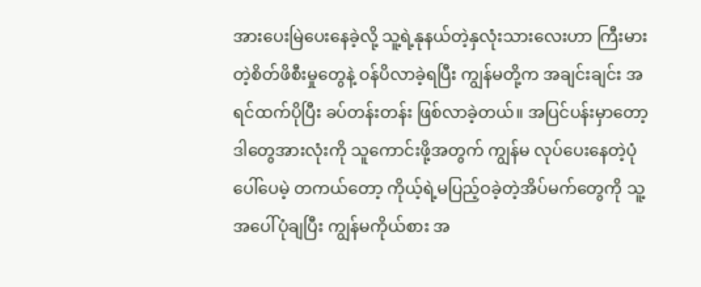အားပေးမြဲပေးနေခဲ့လို့ သူ့ရဲ့နုနယ်တဲ့နှလုံးသားလေးဟာ ကြီးမားတဲ့စိတ်ဖိစီးမှုတွေနဲ့ ဝန်ပိလာခဲ့ရပြီး ကျွန်မတို့က အချင်းချင်း အရင်ထက်ပိုပြီး ခပ်တန်းတန်း ဖြစ်လာခဲ့တယ်။ အပြင်ပန်းမှာတော့ ဒါတွေအားလုံးကို သူကောင်းဖို့အတွက် ကျွန်မ လုပ်ပေးနေတဲ့ပုံပေါ်ပေမဲ့ တကယ်တော့ ကိုယ့်ရဲ့မပြည့်ဝခဲ့တဲ့အိပ်မက်တွေကို သူ့အပေါ်ပုံချပြီး ကျွန်မကိုယ်စား အ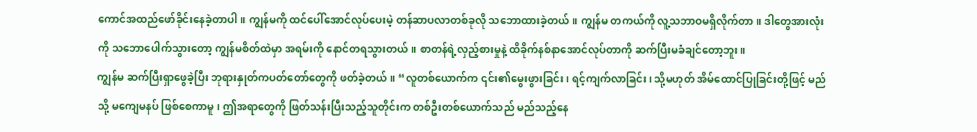ကောင်အထည်ဖော်ခိုင်းနေခဲ့တာပါ။ ကျွန်မကို ထင်ပေါ်အောင်လုပ်ပေးမဲ့ တန်ဆာပလာတစ်ခုလို သဘောထားခဲ့တယ်။ ကျွန်မ တကယ်ကို လူ့သဘာဝမရှိလိုက်တာ။ ဒါတွေအားလုံးကို သဘောပေါက်သွားတော့ ကျွန်မစိတ်ထဲမှာ အရမ်းကို နောင်တရသွားတယ်။ စာတန်ရဲ့လှည့်စားမှုနဲ့ ထိခိုက်နစ်နာအောင်လုပ်တာကို ဆက်ပြီးမခံချင်တော့ဘူး။
ကျွန်မ ဆက်ပြီးရှာဖွေခဲ့ပြီး ဘုရားနှုတ်ကပတ်တော်တွေကို ဖတ်ခဲ့တယ်။ “လူတစ်ယောက်က ၎င်း၏မွေးဖွားခြင်း၊ ရင့်ကျက်လာခြင်း၊ သို့မဟုတ် အိမ်ထောင်ပြုခြင်းတို့ဖြင့် မည်သို့ မကျေမနပ် ဖြစ်စေကာမူ၊ ဤအရာတွေကို ဖြတ်သန်းပြီးသည့်သူတိုင်းက တစ်ဦးတစ်ယောက်သည် မည်သည့်နေ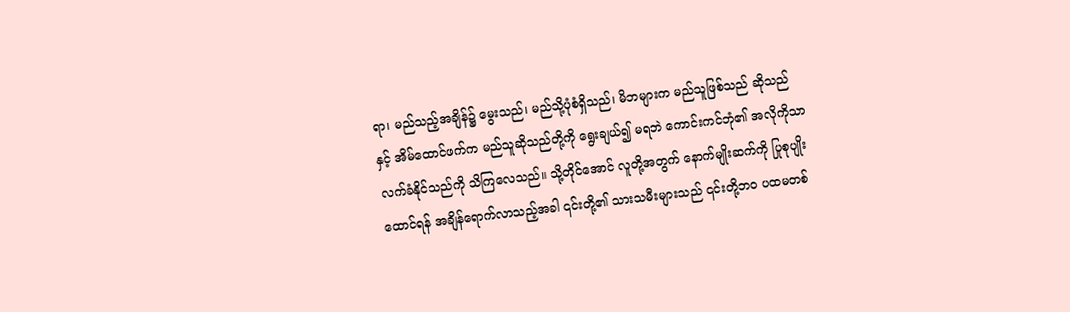ရာ၊ မည်သည့်အချိန်၌ မွေးသည်၊ မည်သို့ပုံစံရှိသည်၊ မိဘများက မည်သူဖြစ်သည် ဆိုသည်နှင့် အိမ်ထောင်ဖက်က မည်သူဆိုသည်တို့ကို ရွေးချယ်၍ မရဘဲ ကောင်းကင်ဘုံ၏ အလိုကိုသာ လက်ခံနိုင်သည်ကို သိကြလေသည်။ သို့တိုင်အောင် လူတို့အတွက် နောက်မျိုးဆက်ကို ပြုစုပျိုးထောင်ရန် အချိန်ရောက်လာသည့်အခါ ၎င်းတို့၏ သားသမီးများသည် ၎င်းတို့ဘဝ ပထမတစ်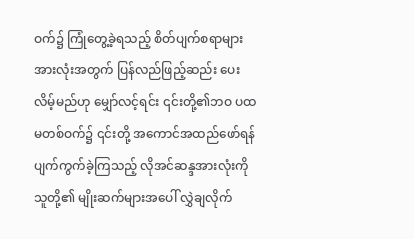ဝက်၌ ကြုံတွေ့ခဲ့ရသည့် စိတ်ပျက်စရာများ အားလုံးအတွက် ပြန်လည်ဖြည့်ဆည်း ပေးလိမ့်မည်ဟု မျှော်လင့်ရင်း ၎င်းတို့၏ဘဝ ပထမတစ်ဝက်၌ ၎င်းတို့ အကောင်အထည်ဖော်ရန် ပျက်ကွက်ခဲ့ကြသည့် လိုအင်ဆန္ဒအားလုံးကို သူတို့၏ မျိုးဆက်များအပေါ် လွှဲချလိုက်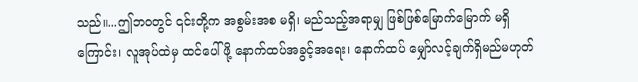သည်။...ဤဘဝတွင် ၎င်းတို့က အစွမ်းအစ မရှိ၊ မည်သည့်အရာမျှ ဖြစ်ဖြစ်မြောက်မြောက် မရှိကြောင်း၊ လူအုပ်ထဲမှ ထင်ပေါ်ဖို့ နောက်ထပ်အခွင့်အရေး၊ နောက်ထပ် မျှော်လင့်ချက်ရှိမည်မဟုတ်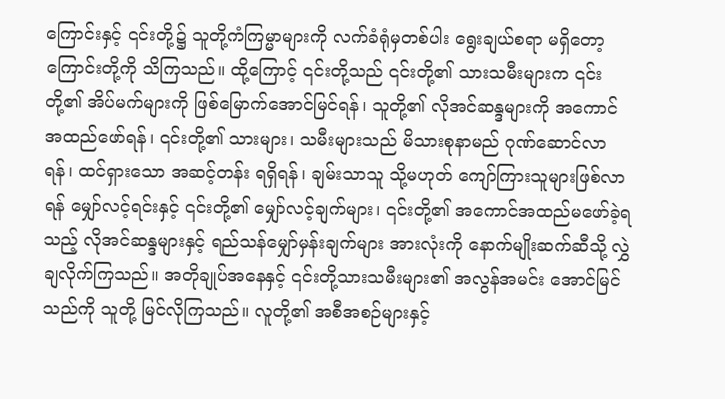ကြောင်းနှင့် ၎င်းတို့၌ သူတို့ကံကြမ္မာများကို လက်ခံရုံမှတစ်ပါး ရွေးချယ်စရာ မရှိတော့ကြောင်းတို့ကို သိကြသည်။ ထို့ကြောင့် ၎င်းတို့သည် ၎င်းတို့၏ သားသမီးများက ၎င်းတို့၏ အိပ်မက်များကို ဖြစ်မြောက်အောင်မြင်ရန်၊ သူတို့၏ လိုအင်ဆန္ဒများကို အကောင်အထည်ဖော်ရန်၊ ၎င်းတို့၏ သားများ၊ သမီးများသည် မိသားစုနာမည် ဂုဏ်ဆောင်လာရန်၊ ထင်ရှားသော အဆင့်တန်း ရရှိရန်၊ ချမ်းသာသူ သို့မဟုတ် ကျော်ကြားသူများဖြစ်လာရန် မျှော်လင့်ရင်းနှင့် ၎င်းတို့၏ မျှော်လင့်ချက်များ၊ ၎င်းတို့၏ အကောင်အထည်မဖော်ခဲ့ရသည့် လိုအင်ဆန္ဒများနှင့် ရည်သန်မျှော်မှန်းချက်များ အားလုံးကို နောက်မျိုးဆက်ဆီသို့ လွှဲချလိုက်ကြသည်။ အတိုချုပ်အနေနှင့် ၎င်းတို့သားသမီးများ၏ အလွန်အမင်း အောင်မြင်သည်ကို သူတို့ မြင်လိုကြသည်။ လူတို့၏ အစီအစဉ်များနှင့်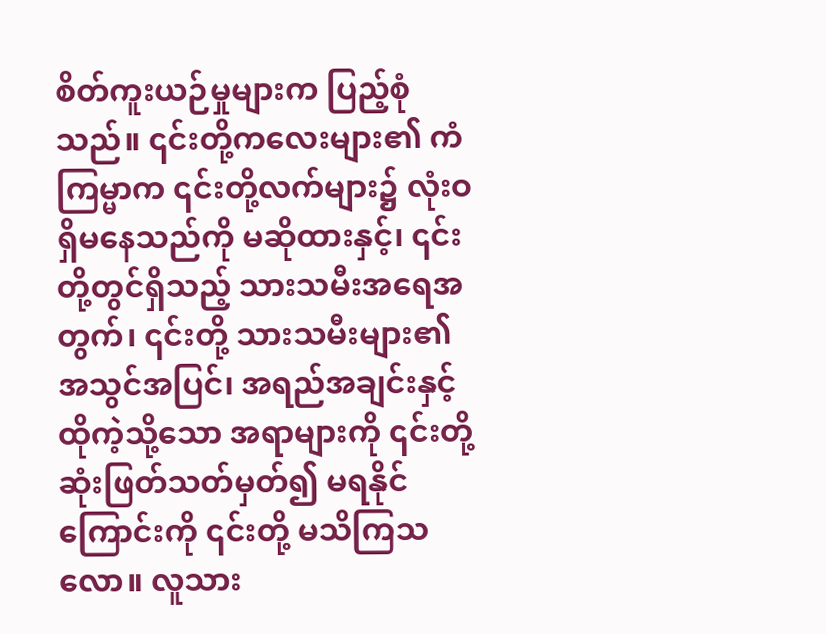စိတ်ကူးယဉ်မှုများက ပြည့်စုံသည်။ ၎င်းတို့ကလေးများ၏ ကံကြမ္မာက ၎င်းတို့လက်များ၌ လုံးဝ ရှိမနေသည်ကို မဆိုထားနှင့်၊ ၎င်းတို့တွင်ရှိသည့် သားသမီးအရေအတွက်၊ ၎င်းတို့ သားသမီးများ၏ အသွင်အပြင်၊ အရည်အချင်းနှင့် ထိုကဲ့သို့သော အရာများကို ၎င်းတို့ဆုံးဖြတ်သတ်မှတ်၍ မရနိုင်ကြောင်းကို ၎င်းတို့ မသိကြသလော။ လူသား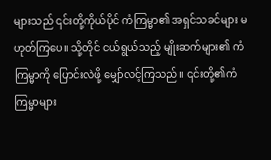များသည် ၎င်းတို့ကိုယ်ပိုင် ကံကြမ္မာ၏ အရှင်သခင်များ မဟုတ်ကြပေ။ သို့တိုင် ငယ်ရွယ်သည့် မျိုးဆက်များ၏ ကံကြမ္မာကို ပြောင်းလဲဖို့ မျှော်လင့်ကြသည်။ ၎င်းတို့၏ကံကြမ္မာများ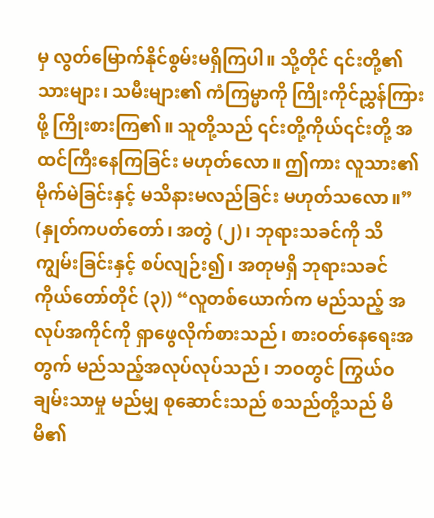မှ လွတ်မြောက်နိုင်စွမ်းမရှိကြပါ။ သို့တိုင် ၎င်းတို့၏ သားများ၊ သမီးများ၏ ကံကြမ္မာကို ကြိုးကိုင်ညွှန်ကြားဖို့ ကြိုးစားကြ၏။ သူတို့သည် ၎င်းတို့ကိုယ်၎င်းတို့ အထင်ကြီးနေကြခြင်း မဟုတ်လော။ ဤကား လူသား၏ မိုက်မဲခြင်းနှင့် မသိနားမလည်ခြင်း မဟုတ်သလော။” (နှုတ်ကပတ်တော်၊ အတွဲ (၂)၊ ဘုရားသခင်ကို သိကျွမ်းခြင်းနှင့် စပ်လျဉ်း၍၊ အတုမရှိ ဘုရားသခင်ကိုယ်တော်တိုင် (၃)) “လူတစ်ယောက်က မည်သည့် အလုပ်အကိုင်ကို ရှာဖွေလိုက်စားသည်၊ စားဝတ်နေရေးအတွက် မည်သည့်အလုပ်လုပ်သည်၊ ဘဝတွင် ကြွယ်ဝချမ်းသာမှု မည်မျှ စုဆောင်းသည် စသည်တို့သည် မိမိ၏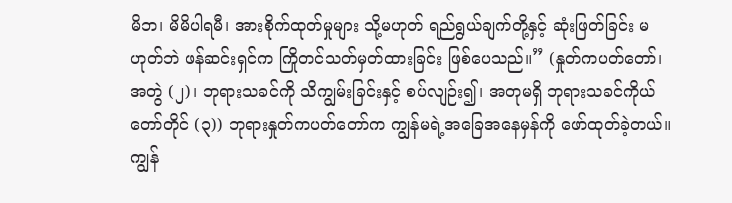မိဘ၊ မိမိပါရမီ၊ အားစိုက်ထုတ်မှုများ သို့မဟုတ် ရည်ရွယ်ချက်တို့နှင့် ဆုံးဖြတ်ခြင်း မဟုတ်ဘဲ ဖန်ဆင်းရှင်က ကြိုတင်သတ်မှတ်ထားခြင်း ဖြစ်ပေသည်။” (နှုတ်ကပတ်တော်၊ အတွဲ (၂)၊ ဘုရားသခင်ကို သိကျွမ်းခြင်းနှင့် စပ်လျဉ်း၍၊ အတုမရှိ ဘုရားသခင်ကိုယ်တော်တိုင် (၃)) ဘုရားနှုတ်ကပတ်တော်က ကျွန်မရဲ့အခြေအနေမှန်ကို ဖော်ထုတ်ခဲ့တယ်။ ကျွန်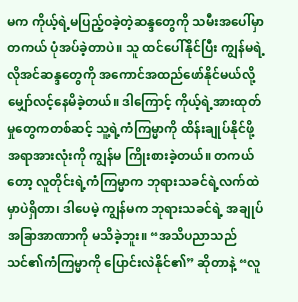မက ကိုယ့်ရဲ့မပြည့်ဝခဲ့တဲ့ဆန္ဒတွေကို သမီးအပေါ်မှာ တကယ် ပုံအပ်ခဲ့တာပဲ။ သူ ထင်ပေါ်နိုင်ပြီး ကျွန်မရဲ့ လိုအင်ဆန္ဒတွေကို အကောင်အထည်ဖော်နိုင်မယ်လို့ မျှော်လင့်နေမိခဲ့တယ်။ ဒါကြောင့် ကိုယ့်ရဲ့အားထုတ်မှုတွေကတစ်ဆင့် သူ့ရဲ့ကံကြမ္မာကို ထိန်းချုပ်နိုင်ဖို့ အရာအားလုံးကို ကျွန်မ ကြိုးစားခဲ့တယ်။ တကယ်တော့ လူတိုင်းရဲ့ကံကြမ္မာက ဘုရားသခင်ရဲ့လက်ထဲမှာပဲရှိတာ၊ ဒါပေမဲ့ ကျွန်မက ဘုရားသခင်ရဲ့ အချုပ်အခြာအာဏာကို မသိခဲ့ဘူး။ “အသိပညာသည် သင်၏ကံကြမ္မာကို ပြောင်းလဲနိုင်၏” ဆိုတာနဲ့ “လူ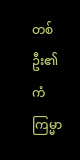တစ်ဦး၏ ကံကြမ္မာ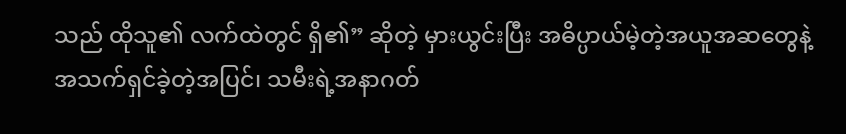သည် ထိုသူ၏ လက်ထဲတွင် ရှိ၏” ဆိုတဲ့ မှားယွင်းပြီး အဓိပ္ပာယ်မဲ့တဲ့အယူအဆတွေနဲ့ အသက်ရှင်ခဲ့တဲ့အပြင်၊ သမီးရဲ့အနာဂတ်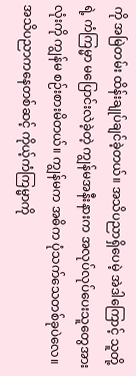ကို အမြဲတမ်း ထိန်းချုပ်ချင်ခဲ့တယ်။ အသိပညာရှိပေမဲ့ အဲဒါကြောင့် သူတို့ရဲ့ ကံကြမ္မာ မပြောင်းလဲခဲ့တဲ့ ကျွန်မအနီးနားက အလုပ်လုပ်ပေးသူတွေအားလုံးကို ကျွန်မ စဉ်းစားမိတယ်။ ကျွန်မက အဓိက ပုံသက်သေတစ်ခုပဲလေ။ အသိပညာကနေတစ်ဆင့် ကိုယ့်ကံကြမ္မာကို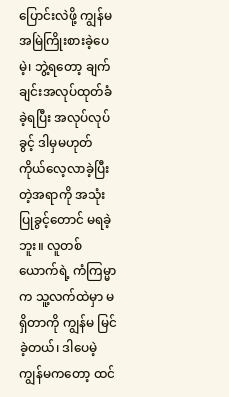ပြောင်းလဲဖို့ ကျွန်မ အမြဲကြိုးစားခဲ့ပေမဲ့၊ ဘွဲ့ရတော့ ချက်ချင်းအလုပ်ထုတ်ခံခဲ့ရပြီး အလုပ်လုပ်ခွင့် ဒါမှမဟုတ် ကိုယ်လေ့လာခဲ့ပြီးတဲ့အရာကို အသုံးပြုခွင့်တောင် မရခဲ့ဘူး။ လူတစ်ယောက်ရဲ့ ကံကြမ္မာက သူ့လက်ထဲမှာ မရှိတာကို ကျွန်မ မြင်ခဲ့တယ်၊ ဒါပေမဲ့ ကျွန်မကတော့ ထင်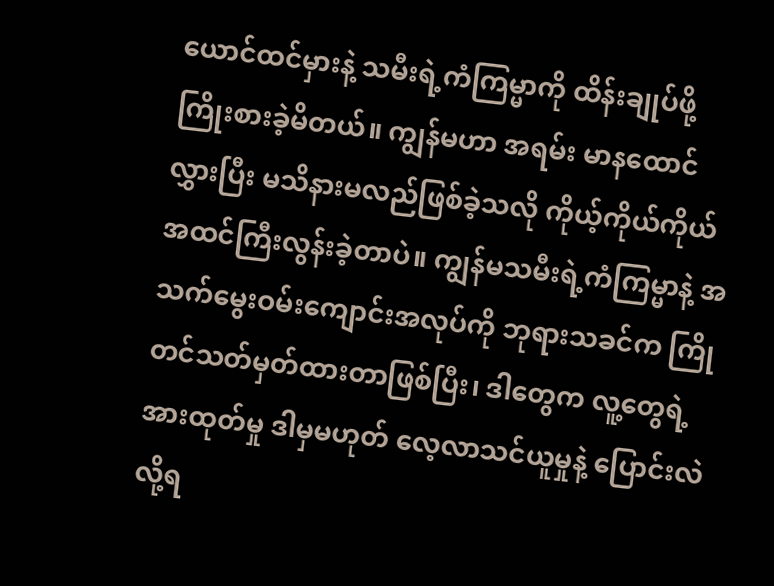ယောင်ထင်မှားနဲ့ သမီးရဲ့ကံကြမ္မာကို ထိန်းချုပ်ဖို့ ကြိုးစားခဲ့မိတယ်။ ကျွန်မဟာ အရမ်း မာနထောင်လွှားပြီး မသိနားမလည်ဖြစ်ခဲ့သလို ကိုယ့်ကိုယ်ကိုယ် အထင်ကြီးလွန်းခဲ့တာပဲ။ ကျွန်မသမီးရဲ့ကံကြမ္မာနဲ့ အသက်မွေးဝမ်းကျောင်းအလုပ်ကို ဘုရားသခင်က ကြိုတင်သတ်မှတ်ထားတာဖြစ်ပြီး၊ ဒါတွေက လူ့တွေရဲ့ အားထုတ်မှု ဒါမှမဟုတ် လေ့လာသင်ယူမှုနဲ့ ပြောင်းလဲလို့ရ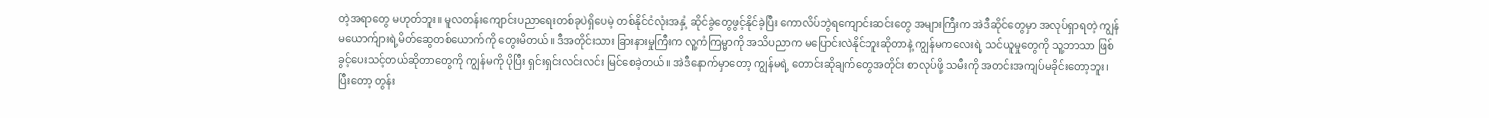တဲ့အရာတွေ မဟုတ်ဘူး။ မူလတန်းကျောင်းပညာရေးတစ်ခုပဲရှိပေမဲ့ တစ်နိုင်ငံလုံးအနှံ့ ဆိုင်ခွဲတွေဖွင့်နိုင်ခဲ့ပြီး ကောလိပ်ဘွဲရကျောင်းဆင်းတွေ အများကြီးက အဲဒီဆိုင်တွေမှာ အလုပ်ရှာရတဲ့ ကျွန်မယောက်ျားရဲ့မိတ်ဆွေတစ်ယောက်ကို တွေးမိတယ်။ ဒီအတိုင်းသား ခြားနားမှုကြီးက လူ့ကံကြမ္မာကို အသိပညာက မပြောင်းလဲနိုင်ဘူးဆိုတာနဲ့ ကျွန်မကလေးရဲ့ သင်ယူမှုတွေကို သူ့ဘာသာ ဖြစ်ခွင့်ပေးသင့်တယ်ဆိုတာတွေကို ကျွန်မကို ပိုပြီး ရှင်းရှင်းလင်းလင်း မြင်စေခဲ့တယ်။ အဲဒီနောက်မှာတော့ ကျွန်မရဲ့ တောင်းဆိုချက်တွေအတိုင်း စာလုပ်ဖို့ သမီးကို အတင်းအကျပ်မခိုင်းတော့ဘူး၊ ပြီးတော့ တွန်း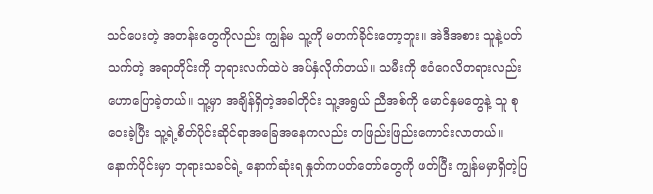သင်ပေးတဲ့ အတန်းတွေကိုလည်း ကျွန်မ သူ့ကို မတက်ခိုင်းတော့ဘူး။ အဲဒီအစား သူနဲ့ပတ်သက်တဲ့ အရာတိုင်းကို ဘုရားလက်ထဲပဲ အပ်နှံလိုက်တယ်။ သမီးကို ဧဝံဂေလိတရားလည်း ဟောပြောခဲ့တယ်။ သူ့မှာ အချိန်ရှိတဲ့အခါတိုင်း သူ့အရွယ် ညီအစ်ကို မောင်နှမတွေနဲ့ သူ စုဝေးခဲ့ပြီး သူ့ရဲ့စိတ်ပိုင်းဆိုင်ရာအခြေအနေကလည်း တဖြည်းဖြည်းကောင်းလာတယ်။
နောက်ပိုင်းမှာ ဘုရားသခင်ရဲ့ နောက်ဆုံးရ နှုတ်ကပတ်တော်တွေကို ဖတ်ပြီး ကျွန်မမှာရှိတဲ့ပြ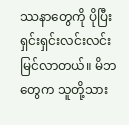ဿနာတွေကို ပိုပြီး ရှင်းရှင်းလင်းလင်းမြင်လာတယ်။ မိဘတွေက သူတို့သား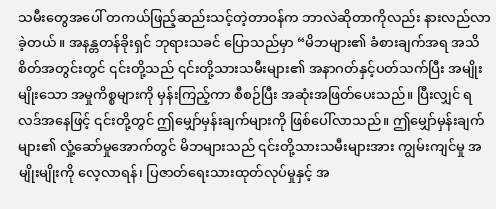သမီးတွေအပေါ် တကယ်ဖြည့်ဆည်းသင့်တဲ့တာဝန်က ဘာလဲဆိုတာကိုလည်း နားလည်လာခဲ့တယ်။ အနန္တတန်ခိုးရှင် ဘုရားသခင် ပြောသည်မှာ “မိဘများ၏ ခံစားချက်အရ အသိစိတ်အတွင်းတွင် ၎င်းတို့သည် ၎င်းတို့သားသမီးများ၏ အနာဂတ်နှင့်ပတ်သက်ပြီး အမျိုးမျိုးသော အမှုကိစ္စများကို မှန်းကြည့်ကာ စီစဉ်ပြီး အဆုံးအဖြတ်ပေးသည်။ ပြီးလျှင် ရလဒ်အနေဖြင့် ၎င်းတို့တွင် ဤမျှော်မှန်းချက်များကို ဖြစ်ပေါ်လာသည်။ ဤမျှော်မှန်းချက်များ၏ လှုံ့ဆော်မှုအောက်တွင် မိဘများသည် ၎င်းတို့သားသမီးများအား ကျွမ်းကျင်မှု အမျိုးမျိုးကို လေ့လာရန်၊ ပြဇာတ်ရေးသားထုတ်လုပ်မှုနှင့် အ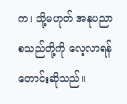က၊ သို့မဟုတ် အနုပညာ စသည်တို့ကို လေ့လာရန် တောင်းဆိုသည်။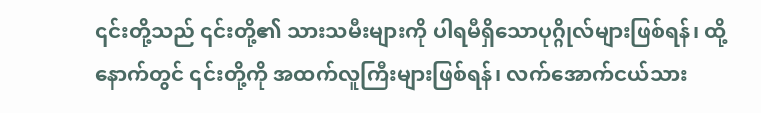၎င်းတို့သည် ၎င်းတို့၏ သားသမီးများကို ပါရမီရှိသောပုဂ္ဂိုလ်များဖြစ်ရန်၊ ထို့နောက်တွင် ၎င်းတို့ကို အထက်လူကြီးများဖြစ်ရန်၊ လက်အောက်ငယ်သား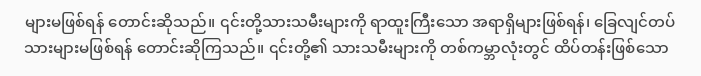များမဖြစ်ရန် တောင်းဆိုသည်။ ၎င်းတို့သားသမီးများကို ရာထူးကြီးသော အရာရှိများဖြစ်ရန်၊ ခြေလျင်တပ်သားများမဖြစ်ရန် တောင်းဆိုကြသည်။ ၎င်းတို့၏ သားသမီးများကို တစ်ကမ္ဘာလုံးတွင် ထိပ်တန်းဖြစ်သော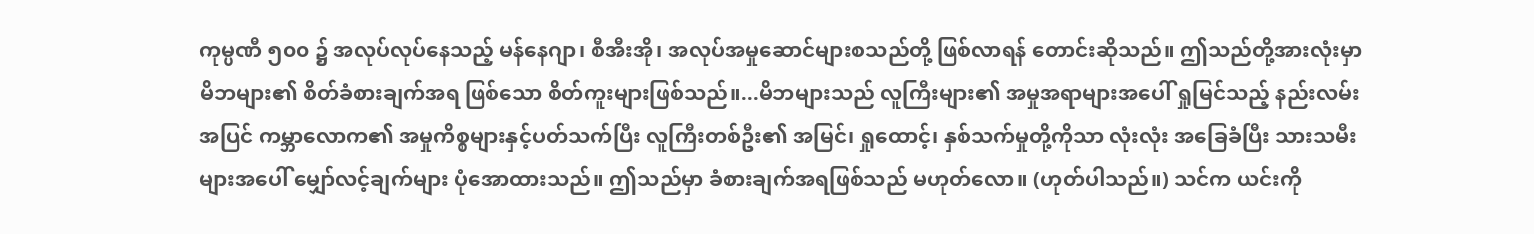ကုမ္ပဏီ ၅၀၀ ၌ အလုပ်လုပ်နေသည့် မန်နေဂျာ၊ စီအီးအို၊ အလုပ်အမှုဆောင်များစသည်တို့ ဖြစ်လာရန် တောင်းဆိုသည်။ ဤသည်တို့အားလုံးမှာ မိဘများ၏ စိတ်ခံစားချက်အရ ဖြစ်သော စိတ်ကူးများဖြစ်သည်။...မိဘများသည် လူကြီးများ၏ အမှုအရာများအပေါ် ရှုမြင်သည့် နည်းလမ်းအပြင် ကမ္ဘာလောက၏ အမှုကိစ္စများနှင့်ပတ်သက်ပြီး လူကြီးတစ်ဦး၏ အမြင်၊ ရှုထောင့်၊ နှစ်သက်မှုတို့ကိုသာ လုံးလုံး အခြေခံပြီး သားသမီးများအပေါ် မျှော်လင့်ချက်များ ပုံအောထားသည်။ ဤသည်မှာ ခံစားချက်အရဖြစ်သည် မဟုတ်လော။ (ဟုတ်ပါသည်။) သင်က ယင်းကို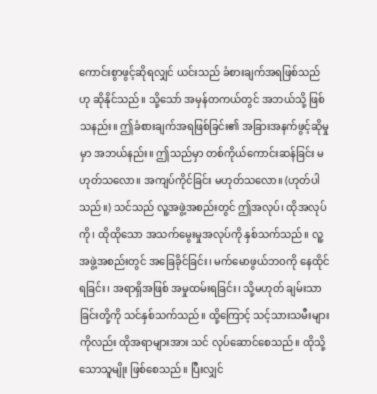ကောင်းစွာဖွင့်ဆိုရလျှင် ယင်းသည် ခံစားချက်အရဖြစ်သည်ဟု ဆိုနိုင်သည်။ သို့သော် အမှန်တကယ်တွင် အဘယ်သို့ ဖြစ်သနည်း။ ဤခံစားချက်အရဖြစ်ခြင်း၏ အခြားအနက်ဖွင့်ဆိုမှုမှာ အဘယ်နည်း။ ဤသည်မှာ တစ်ကိုယ်ကောင်းဆန်ခြင်း မဟုတ်သလော။ အကျပ်ကိုင်ခြင်း မဟုတ်သလော။ (ဟုတ်ပါသည်။) သင်သည် လူ့အဖွဲ့အစည်းတွင် ဤအလုပ်၊ ထိုအလုပ်ကို၊ ထိုထိုသော အသက်မွေးမှုအလုပ်ကို နှစ်သက်သည်။ လူ့အဖွဲ့အစည်းတွင် အခြေခိုင်ခြင်း၊ မက်မောဖွယ်ဘဝကို နေထိုင်ရခြင်း၊ အရာရှိအဖြစ် အမှုထမ်းရခြင်း၊ သို့မဟုတ် ချမ်းသာခြင်းတို့ကို သင်နှစ်သက်သည်။ ထို့ကြောင့် သင့်သားသမီးများကိုလည်း ထိုအရာများအား သင် လုပ်ဆောင်စေသည်။ ထိုသို့သောသူမျိုး ဖြစ်စေသည်။ ပြီးလျှင်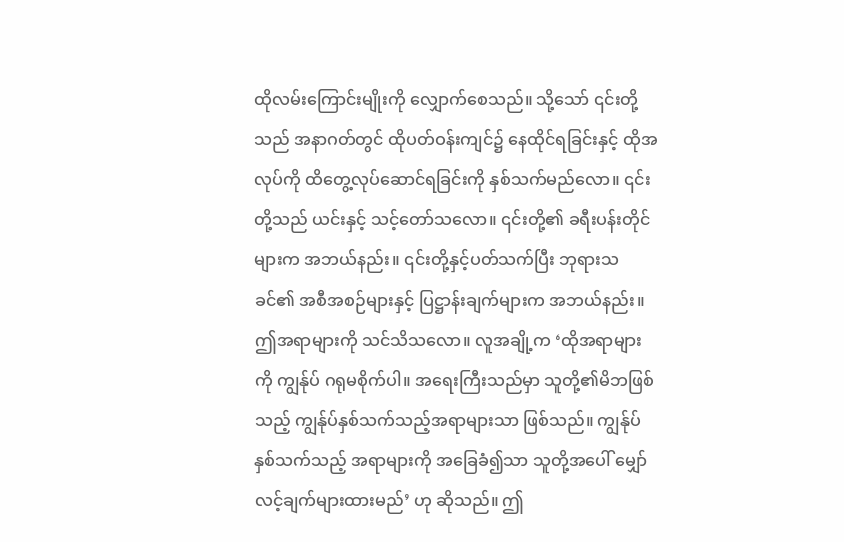ထိုလမ်းကြောင်းမျိုးကို လျှောက်စေသည်။ သို့သော် ၎င်းတို့သည် အနာဂတ်တွင် ထိုပတ်ဝန်းကျင်၌ နေထိုင်ရခြင်းနှင့် ထိုအလုပ်ကို ထိတွေ့လုပ်ဆောင်ရခြင်းကို နှစ်သက်မည်လော။ ၎င်းတို့သည် ယင်းနှင့် သင့်တော်သလော။ ၎င်းတို့၏ ခရီးပန်းတိုင်များက အဘယ်နည်း။ ၎င်းတို့နှင့်ပတ်သက်ပြီး ဘုရားသခင်၏ အစီအစဉ်များနှင့် ပြဋ္ဌာန်းချက်များက အဘယ်နည်း။ ဤအရာများကို သင်သိသလော။ လူအချို့က ‘ထိုအရာများကို ကျွန်ုပ် ဂရုမစိုက်ပါ။ အရေးကြီးသည်မှာ သူတို့၏မိဘဖြစ်သည့် ကျွန်ုပ်နှစ်သက်သည့်အရာများသာ ဖြစ်သည်။ ကျွန်ုပ်နှစ်သက်သည့် အရာများကို အခြေခံ၍သာ သူတို့အပေါ် မျှော်လင့်ချက်များထားမည်’ ဟု ဆိုသည်။ ဤ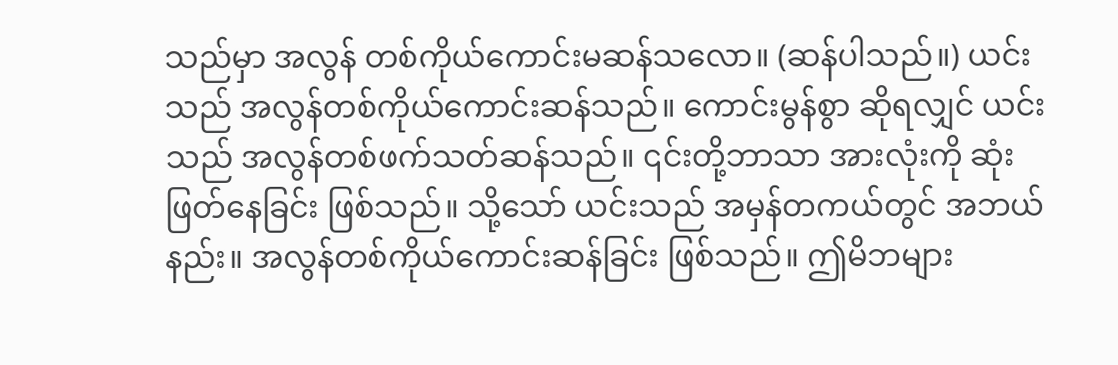သည်မှာ အလွန် တစ်ကိုယ်ကောင်းမဆန်သလော။ (ဆန်ပါသည်။) ယင်းသည် အလွန်တစ်ကိုယ်ကောင်းဆန်သည်။ ကောင်းမွန်စွာ ဆိုရလျှင် ယင်းသည် အလွန်တစ်ဖက်သတ်ဆန်သည်။ ၎င်းတို့ဘာသာ အားလုံးကို ဆုံးဖြတ်နေခြင်း ဖြစ်သည်။ သို့သော် ယင်းသည် အမှန်တကယ်တွင် အဘယ်နည်း။ အလွန်တစ်ကိုယ်ကောင်းဆန်ခြင်း ဖြစ်သည်။ ဤမိဘများ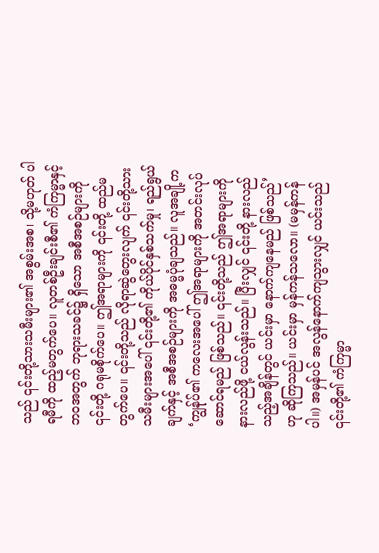သည် ၎င်းတို့သားသမီးများ၏ အစွမ်းအစ၊ သို့မဟုတ် ပါရမီကို ထည့်မတွက်ပေ။ လူတစ်ဦးချင်းစီ၏ ကံကြမ္မာနှင့် ဘဝအတွက် ဘုရားသခင်၌ ရှိသော အစီအစဉ်များကို ၎င်းတို့ ဂရုမစိုက်ပေ။ ဤအရာများကို ၎င်းတို့ ထည်မတွက်ပေ။ ၎င်းတို့သည် လိုရာဆွဲတွေးလျက် ၎င်းတို့သားသမီးများအပေါ် ၎င်းတို့၏ ကိုယ်ပိုင်နှစ်သက်မှု၊ ရည်ရွယ်ချက်နှင့် အစီအစဉ်များကို အဓမ္မပုံချသည်။ လူအချို့က ‘ကျွန်ုပ်၏ ကလေးအပေါ် ဤအရာများကို အတင်းလုပ်ဆောင်ရမည် ဖြစ်သည်။ ၎င်းတို့သည် ဤအရာများကို နားလည်ဖို့ ငယ်လွန်းသည်။ ပြီးလျှင် ၎င်းတို့ နားလည်သည့်အချိန်တွင် ယင်းမှာ နောက်ကျနေမည် ဖြစ်သည်’ ဟု ဆိုကြသည်။ ယင်းမှာ မှန်ကန်သလော။ (မမှန်ကန်ပါ။) အမှန်ပင် အလွန်နောက်ကျသွားလျှင် ယင်းသည် ၎င်းတို့၏ ကံကြမ္မာ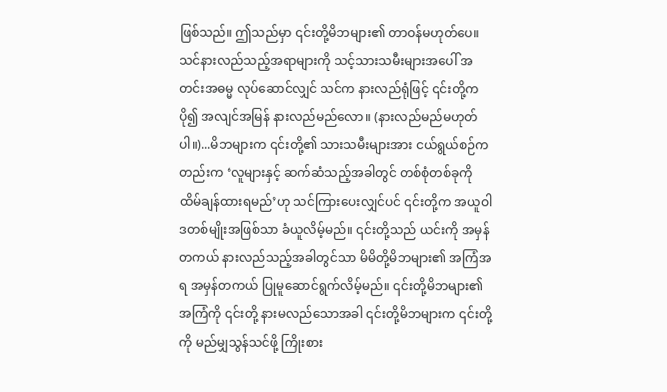ဖြစ်သည်။ ဤသည်မှာ ၎င်းတို့မိဘများ၏ တာဝန်မဟုတ်ပေ။ သင်နားလည်သည့်အရာများကို သင့်သားသမီးများအပေါ် အတင်းအဓမ္မ လုပ်ဆောင်လျှင် သင်က နားလည်ရုံဖြင့် ၎င်းတို့က ပို၍ အလျင်အမြန် နားလည်မည်လော။ (နားလည်မည်မဟုတ်ပါ။)...မိဘများက ၎င်းတို့၏ သားသမီးများအား ငယ်ရွယ်စဉ်ကတည်းက ‘လူများနှင့် ဆက်ဆံသည့်အခါတွင် တစ်စုံတစ်ခုကို ထိမ်ချန်ထားရမည်’ဟု သင်ကြားပေးလျှင်ပင် ၎င်းတို့က အယူဝါဒတစ်မျိုးအဖြစ်သာ ခံယူလိမ့်မည်။ ၎င်းတို့သည် ယင်းကို အမှန်တကယ် နားလည်သည့်အခါတွင်သာ မိမိတို့မိဘများ၏ အကြံအရ အမှန်တကယ် ပြုမူဆောင်ရွက်လိမ့်မည်။ ၎င်းတို့မိဘများ၏ အကြံကို ၎င်းတို့ နားမလည်သောအခါ ၎င်းတို့မိဘများက ၎င်းတို့ကို မည်မျှသွန်သင်ဖို့ ကြိုးစား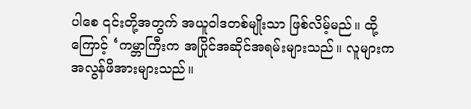ပါစေ ၎င်းတို့အတွက် အယူဝါဒတစ်မျိုးသာ ဖြစ်လိမ့်မည်။ ထို့ကြောင့် ‘ကမ္ဘာကြီးက အပြိုင်အဆိုင်အရမ်းများသည်။ လူများက အလွန်ဖိအားများသည်။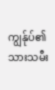ကျွန်ုပ်၏ သားသမီး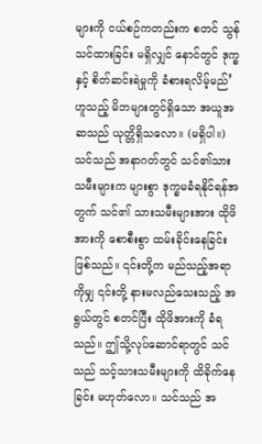များကို ငယ်စဉ်ကတည်းက စတင် သွန်သင်ထားခြင်း မရှိလျှင် နောင်တွင် ဒုက္ခနှင့် စိတ်ဆင်းရဲမှုကို ခံစားရလိမ့်မည်’ ဟူသည့် မိဘများတွင်ရှိသော အယူအဆသည် ယုတ္တိရှိသလော။ (မရှိပါ။) သင်သည် အနာဂတ်တွင် သင်၏သားသမီးများက များစွာ ဒုက္ခမခံရနိုင်ရန်အတွက် သင်၏ သားသမီးများအား ထိုဖိအားကို စောစီးစွာ ထမ်းခိုင်းနေခြင်းဖြစ်သည်။ ၎င်းတို့က မည်သည့်အရာကိုမျှ ၎င်းတို့ နားမလည်သေးသည့် အရွယ်တွင် စတင်ပြီး ထိုဖိအားကို ခံရသည်။ ဤသို့လုပ်ဆောင်ရာတွင် သင်သည် သင့်သားသမီးများကို ထိခိုက်နေခြင်း မဟုတ်လော။ သင်သည် အ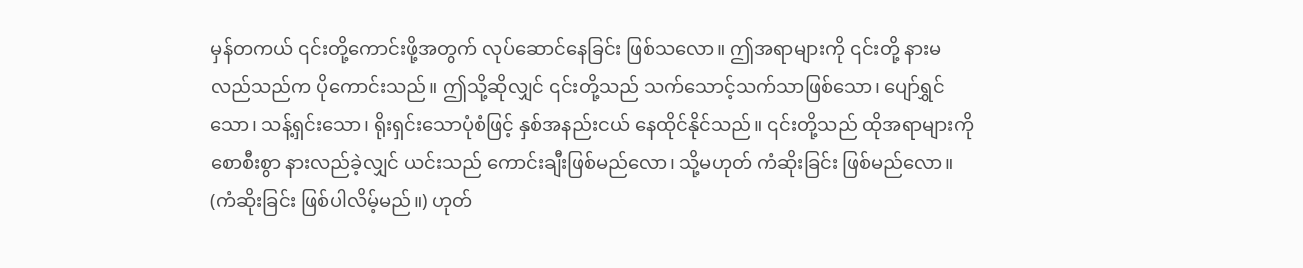မှန်တကယ် ၎င်းတို့ကောင်းဖို့အတွက် လုပ်ဆောင်နေခြင်း ဖြစ်သလော။ ဤအရာများကို ၎င်းတို့ နားမလည်သည်က ပိုကောင်းသည်။ ဤသို့ဆိုလျှင် ၎င်းတို့သည် သက်သောင့်သက်သာဖြစ်သော၊ ပျော်ရွှင်သော၊ သန့်ရှင်းသော၊ ရိုးရှင်းသောပုံစံဖြင့် နှစ်အနည်းငယ် နေထိုင်နိုင်သည်။ ၎င်းတို့သည် ထိုအရာများကို စောစီးစွာ နားလည်ခဲ့လျှင် ယင်းသည် ကောင်းချီးဖြစ်မည်လော၊ သို့မဟုတ် ကံဆိုးခြင်း ဖြစ်မည်လော။ (ကံဆိုးခြင်း ဖြစ်ပါလိမ့်မည်။) ဟုတ်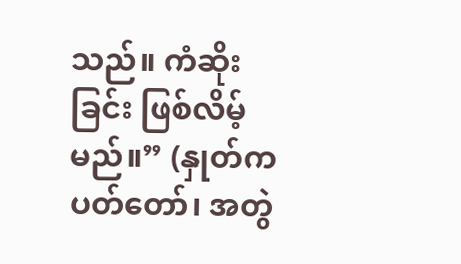သည်။ ကံဆိုးခြင်း ဖြစ်လိမ့်မည်။” (နှုတ်ကပတ်တော်၊ အတွဲ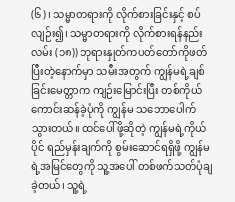(၆)၊ သမ္မာတရားကို လိုက်စားခြင်းနှင့် စပ်လျဉ်း၍၊ သမ္မာတရားကို လိုက်စားရန်နည်းလမ်း (၁၈)) ဘုရားနှုတ်ကပတ်တော်ကိုဖတ်ပြီးတဲ့နောက်မှာ သမီးအတွက် ကျွန်မရဲ့ချစ်ခြင်းမေတ္တာက ကျဉ်းမြောင်းပြီး တစ်ကိုယ်ကောင်းဆန်ခဲ့ပုံကို ကျွန်မ သဘောပေါက်သွားတယ်။ ထင်ပေါ်ဖို့ဆိုတဲ့ ကျွန်မရဲ့ကိုယ်ပိုင် ရည်မှန်းချက်ကို စွမ်းဆောင်ရရှိဖို့ ကျွန်မရဲ့အမြင်တွေကို သူ့အပေါ် တစ်ဖက်သတ်ပုံချခဲ့တယ်၊ သူ့ရဲ့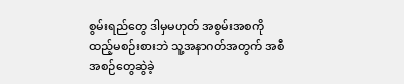စွမ်းရည်တွေ ဒါမှမဟုတ် အစွမ်းအစကို ထည့်မစဉ်းစားဘဲ သူ့အနာဂတ်အတွက် အစီအစဉ်တွေဆွဲခဲ့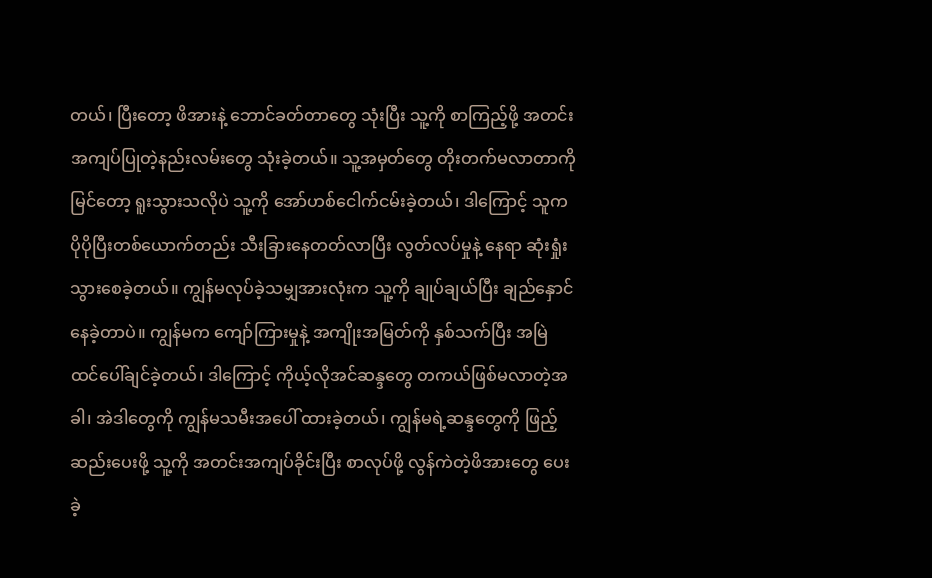တယ်၊ ပြီးတော့ ဖိအားနဲ့ ဘောင်ခတ်တာတွေ သုံးပြီး သူ့ကို စာကြည့်ဖို့ အတင်းအကျပ်ပြုတဲ့နည်းလမ်းတွေ သုံးခဲ့တယ်။ သူ့အမှတ်တွေ တိုးတက်မလာတာကိုမြင်တော့ ရူးသွားသလိုပဲ သူ့ကို အော်ဟစ်ငေါက်ငမ်းခဲ့တယ်၊ ဒါကြောင့် သူက ပိုပိုပြီးတစ်ယောက်တည်း သီးခြားနေတတ်လာပြီး လွတ်လပ်မှုနဲ့ နေရာ ဆုံးရှုံးသွားစေခဲ့တယ်။ ကျွန်မလုပ်ခဲ့သမျှအားလုံးက သူ့ကို ချုပ်ချယ်ပြီး ချည်နှောင်နေခဲ့တာပဲ။ ကျွန်မက ကျော်ကြားမှုနဲ့ အကျိုးအမြတ်ကို နှစ်သက်ပြီး အမြဲ ထင်ပေါ်ချင်ခဲ့တယ်၊ ဒါကြောင့် ကိုယ့်လိုအင်ဆန္ဒတွေ တကယ်ဖြစ်မလာတဲ့အခါ၊ အဲဒါတွေကို ကျွန်မသမီးအပေါ် ထားခဲ့တယ်၊ ကျွန်မရဲ့ဆန္ဒတွေကို ဖြည့်ဆည်းပေးဖို့ သူ့ကို အတင်းအကျပ်ခိုင်းပြီး စာလုပ်ဖို့ လွန်ကဲတဲ့ဖိအားတွေ ပေးခဲ့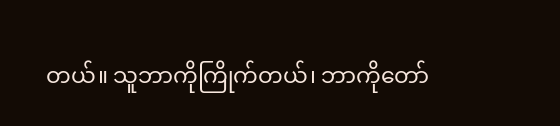တယ်။ သူဘာကိုကြိုက်တယ်၊ ဘာကိုတော်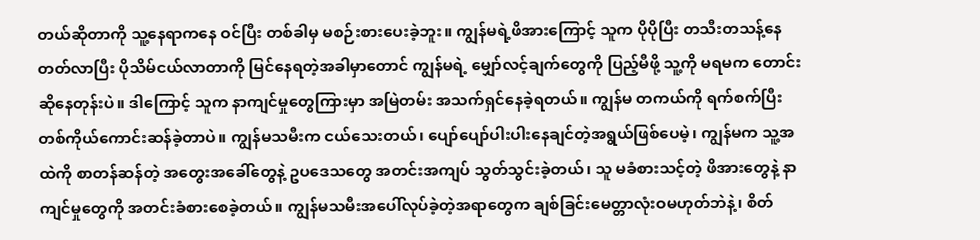တယ်ဆိုတာကို သူ့နေရာကနေ ဝင်ပြီး တစ်ခါမှ မစဉ်းစားပေးခဲ့ဘူး။ ကျွန်မရဲ့ဖိအားကြောင့် သူက ပိုပိုပြီး တသီးတသန့်နေတတ်လာပြီး ပိုသိမ်ငယ်လာတာကို မြင်နေရတဲ့အခါမှာတောင် ကျွန်မရဲ့ မျှော်လင့်ချက်တွေကို ပြည့်မီဖို့ သူ့ကို မရမက တောင်းဆိုနေတုန်းပဲ။ ဒါကြောင့် သူက နာကျင်မှုတွေကြားမှာ အမြဲတမ်း အသက်ရှင်နေခဲ့ရတယ်။ ကျွန်မ တကယ်ကို ရက်စက်ပြီး တစ်ကိုယ်ကောင်းဆန်ခဲ့တာပဲ။ ကျွန်မသမီးက ငယ်သေးတယ်၊ ပျော်ပျော်ပါးပါးနေချင်တဲ့အရွယ်ဖြစ်ပေမဲ့၊ ကျွန်မက သူ့အထဲကို စာတန်ဆန်တဲ့ အတွေးအခေါ်တွေနဲ့ ဥပဒေသတွေ အတင်းအကျပ် သွတ်သွင်းခဲ့တယ်၊ သူ မခံစားသင့်တဲ့ ဖိအားတွေနဲ့ နာကျင်မှုတွေကို အတင်းခံစားစေခဲ့တယ်။ ကျွန်မသမီးအပေါ်လုပ်ခဲ့တဲ့အရာတွေက ချစ်ခြင်းမေတ္တာလုံးဝမဟုတ်ဘဲနဲ့၊ စိတ်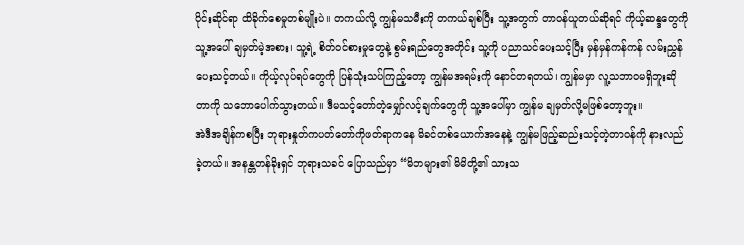ပိုင်းဆိုင်ရာ ထိခိုက်စေမှုတစ်မျိုးပဲ။ တကယ်လို့ ကျွန်မသမီးကို တကယ်ချစ်ပြီး သူ့အတွက် တာဝန်ယူတယ်ဆိုရင် ကိုယ့်ဆန္ဒတွေကို သူ့အပေါ် ချမှတ်မဲ့အစား၊ သူ့ရဲ့ စိတ်ဝင်စားမှုတွေနဲ့ စွမ်းရည်တွေအတိုင်း သူ့ကို ပညာသင်ပေးသင့်ပြီး မှန်မှန်ကန်ကန် လမ်းညွှန်ပေးသင့်တယ်။ ကိုယ့်လုပ်ရပ်တွေကို ပြန်သုံးသပ်ကြည့်တော့ ကျွန်မအရမ်းကို နောင်တရတယ်၊ ကျွန်မမှာ လူ့သဘာဝမရှိဘူးဆိုတာကို သဘောပေါက်သွားတယ်။ ဒီမသင့်တော်တဲ့မျှော်လင့်ချက်တွေကို သူ့အပေါ်မှာ ကျွန်မ ချမှတ်လို့မဖြစ်တော့ဘူး။
အဲဒီအချိန်ကစပြီး ဘုရားနှုတ်ကပတ်တော်ကိုဖတ်ရာကနေ မိခင်တစ်ယောက်အနေနဲ့ ကျွန်မဖြည့်ဆည်းသင့်တဲ့တာဝန်ကို နားလည်ခဲ့တယ်။ အနန္တတန်ခိုးရှင် ဘုရားသခင် ပြောသည်မှာ “မိဘများ၏ မိမိတို့၏ သားသ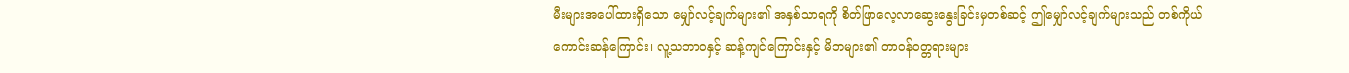မီးများအပေါ်ထားရှိသော မျှော်လင့်ချက်များ၏ အနှစ်သာရကို စိတ်ဖြာလေ့လာဆွေးနွေးခြင်းမှတစ်ဆင့် ဤမျှော်လင့်ချက်များသည် တစ်ကိုယ်ကောင်းဆန်ကြောင်း၊ လူ့သဘာဝနှင့် ဆန့်ကျင်ကြောင်းနှင့် မိဘများ၏ တာဝန်ဝတ္တရားများ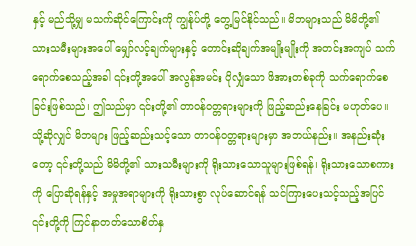နှင့် မည်သို့မျှ မသက်ဆိုင်ကြောင်းကို ကျွန်ုပ်တို့ တွေ့မြင်နိုင်သည်။ မိဘများသည် မိမိတို့၏ သားသမီးများအပေါ် မျှော်လင့်ချက်များနှင့် တောင်းဆိုချက်အမျိုးမျိုးကို အတင်းအကျပ် သက်ရောက်စေသည့်အခါ ၎င်းတို့အပေါ် အလွန်အမင်း ပိုလျှံသော ဖိအားတစ်ခုကို သက်ရောက်စေခြင်းဖြစ်သည်၊ ဤသည်မှာ ၎င်းတို့၏ တာဝန်ဝတ္တရားများကို ဖြည့်ဆည်းနေခြင်း မဟုတ်ပေ။ သို့ဆိုလျှင် မိဘများ ဖြည့်ဆည်းသင့်သော တာဝန်ဝတ္တရားများမှာ အဘယ်နည်း။ အနည်းဆုံးတော့ ၎င်းတို့သည် မိမိတို့၏ သားသမီးများကို ရိုးသားသောသူများဖြစ်ရန်၊ ရိုးသားသောစကားကို ပြောဆိုရန်နှင့် အမှုအရာများကို ရိုးသားစွာ လုပ်ဆောင်ရန် သင်ကြားပေးသင့်သည့်အပြင် ၎င်းတို့ကို ကြင်နာတတ်သောစိတ်နှ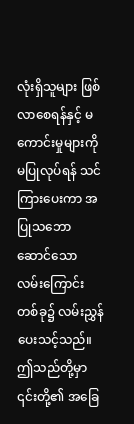လုံးရှိသူများ ဖြစ်လာစေရန်နှင့် မကောင်းမှုများကို မပြုလုပ်ရန် သင်ကြားပေးကာ အပြုသဘောဆောင်သော လမ်းကြောင်းတစ်ခု၌ လမ်းညွှန်ပေးသင့်သည်။ ဤသည်တို့မှာ ၎င်းတို့၏ အခြေ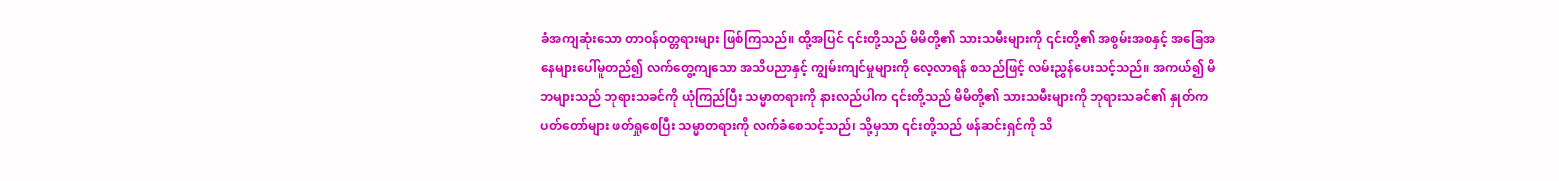ခံအကျဆုံးသော တာဝန်ဝတ္တရားများ ဖြစ်ကြသည်။ ထို့အပြင် ၎င်းတို့သည် မိမိတို့၏ သားသမီးများကို ၎င်းတို့၏ အစွမ်းအစနှင့် အခြေအနေများပေါ်မူတည်၍ လက်တွေ့ကျသော အသိပညာနှင့် ကျွမ်းကျင်မှုများကို လေ့လာရန် စသည်ဖြင့် လမ်းညွှန်ပေးသင့်သည်။ အကယ်၍ မိဘများသည် ဘုရားသခင်ကို ယုံကြည်ပြီး သမ္မာတရားကို နားလည်ပါက ၎င်းတို့သည် မိမိတို့၏ သားသမီးများကို ဘုရားသခင်၏ နှုတ်ကပတ်တော်များ ဖတ်ရှုစေပြီး သမ္မာတရားကို လက်ခံစေသင့်သည်၊ သို့မှသာ ၎င်းတို့သည် ဖန်ဆင်းရှင်ကို သိ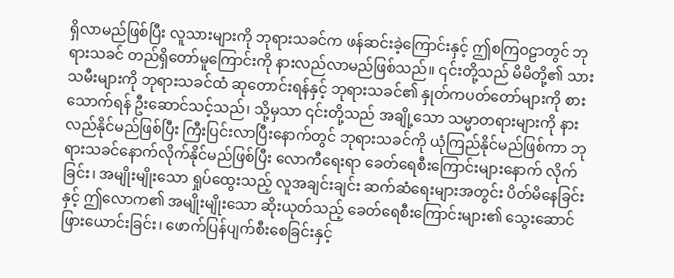ရှိလာမည်ဖြစ်ပြီး လူသားများကို ဘုရားသခင်က ဖန်ဆင်းခဲ့ကြောင်းနှင့် ဤစကြဝဠာတွင် ဘုရားသခင် တည်ရှိတော်မူကြောင်းကို နားလည်လာမည်ဖြစ်သည်။ ၎င်းတို့သည် မိမိတို့၏ သားသမီးများကို ဘုရားသခင်ထံ ဆုတောင်းရန်နှင့် ဘုရားသခင်၏ နှုတ်ကပတ်တော်များကို စားသောက်ရန် ဦးဆောင်သင့်သည်၊ သို့မှသာ ၎င်းတို့သည် အချို့သော သမ္မာတရားများကို နားလည်နိုင်မည်ဖြစ်ပြီး ကြီးပြင်းလာပြီးနောက်တွင် ဘုရားသခင်ကို ယုံကြည်နိုင်မည်ဖြစ်ကာ ဘုရားသခင်နောက်လိုက်နိုင်မည်ဖြစ်ပြီး လောကီရေးရာ ခေတ်ရေစီးကြောင်းများနောက် လိုက်ခြင်း၊ အမျိုးမျိုးသော ရှုပ်ထွေးသည့် လူအချင်းချင်း ဆက်ဆံရေးများအတွင်း ပိတ်မိနေခြင်းနှင့် ဤလောက၏ အမျိုးမျိုးသော ဆိုးယုတ်သည့် ခေတ်ရေစီးကြောင်းများ၏ သွေးဆောင်ဖြားယောင်းခြင်း၊ ဖောက်ပြန်ပျက်စီးစေခြင်းနှင့်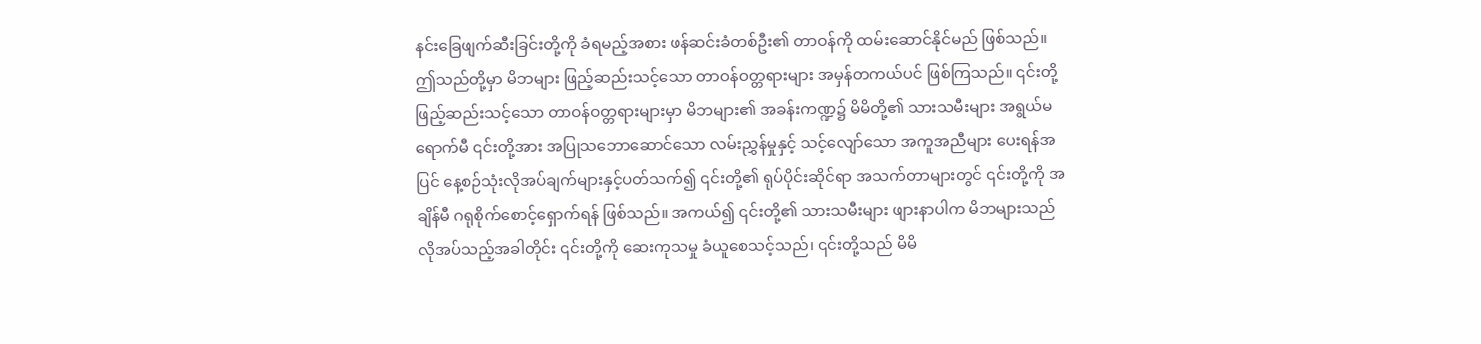နင်းခြေဖျက်ဆီးခြင်းတို့ကို ခံရမည့်အစား ဖန်ဆင်းခံတစ်ဦး၏ တာဝန်ကို ထမ်းဆောင်နိုင်မည် ဖြစ်သည်။ ဤသည်တို့မှာ မိဘများ ဖြည့်ဆည်းသင့်သော တာဝန်ဝတ္တရားများ အမှန်တကယ်ပင် ဖြစ်ကြသည်။ ၎င်းတို့ ဖြည့်ဆည်းသင့်သော တာဝန်ဝတ္တရားများမှာ မိဘများ၏ အခန်းကဏ္ဍ၌ မိမိတို့၏ သားသမီးများ အရွယ်မရောက်မီ ၎င်းတို့အား အပြုသဘောဆောင်သော လမ်းညွှန်မှုနှင့် သင့်လျော်သော အကူအညီများ ပေးရန်အပြင် နေ့စဉ်သုံးလိုအပ်ချက်များနှင့်ပတ်သက်၍ ၎င်းတို့၏ ရုပ်ပိုင်းဆိုင်ရာ အသက်တာများတွင် ၎င်းတို့ကို အချိန်မီ ဂရုစိုက်စောင့်ရှောက်ရန် ဖြစ်သည်။ အကယ်၍ ၎င်းတို့၏ သားသမီးများ ဖျားနာပါက မိဘများသည် လိုအပ်သည့်အခါတိုင်း ၎င်းတို့ကို ဆေးကုသမှု ခံယူစေသင့်သည်၊ ၎င်းတို့သည် မိမိ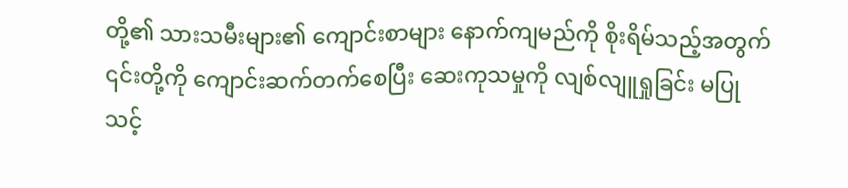တို့၏ သားသမီးများ၏ ကျောင်းစာများ နောက်ကျမည်ကို စိုးရိမ်သည့်အတွက် ၎င်းတို့ကို ကျောင်းဆက်တက်စေပြီး ဆေးကုသမှုကို လျစ်လျူရှုခြင်း မပြုသင့်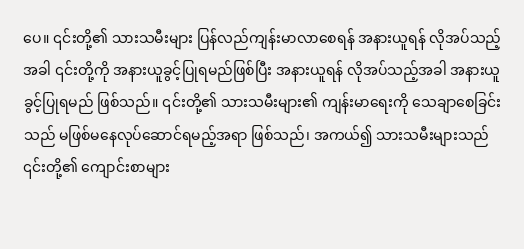ပေ။ ၎င်းတို့၏ သားသမီးများ ပြန်လည်ကျန်းမာလာစေရန် အနားယူရန် လိုအပ်သည့်အခါ ၎င်းတို့ကို အနားယူခွင့်ပြုရမည်ဖြစ်ပြီး အနားယူရန် လိုအပ်သည့်အခါ အနားယူခွင့်ပြုရမည် ဖြစ်သည်။ ၎င်းတို့၏ သားသမီးများ၏ ကျန်းမာရေးကို သေချာစေခြင်းသည် မဖြစ်မနေလုပ်ဆောင်ရမည့်အရာ ဖြစ်သည်၊ အကယ်၍ သားသမီးများသည် ၎င်းတို့၏ ကျောင်းစာများ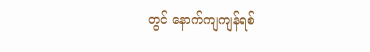တွင် နောက်ကျကျန်ရစ်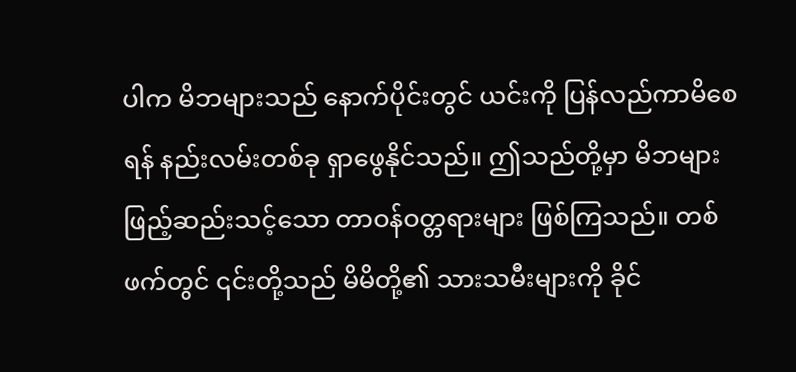ပါက မိဘများသည် နောက်ပိုင်းတွင် ယင်းကို ပြန်လည်ကာမိစေရန် နည်းလမ်းတစ်ခု ရှာဖွေနိုင်သည်။ ဤသည်တို့မှာ မိဘများ ဖြည့်ဆည်းသင့်သော တာဝန်ဝတ္တရားများ ဖြစ်ကြသည်။ တစ်ဖက်တွင် ၎င်းတို့သည် မိမိတို့၏ သားသမီးများကို ခိုင်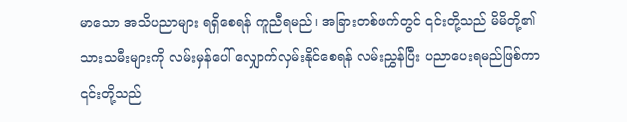မာသော အသိပညာများ ရရှိစေရန် ကူညီရမည်၊ အခြားတစ်ဖက်တွင် ၎င်းတို့သည် မိမိတို့၏ သားသမီးများကို လမ်းမှန်ပေါ် လျှောက်လှမ်းနိုင်စေရန် လမ်းညွှန်ပြီး ပညာပေးရမည်ဖြစ်ကာ ၎င်းတို့သည်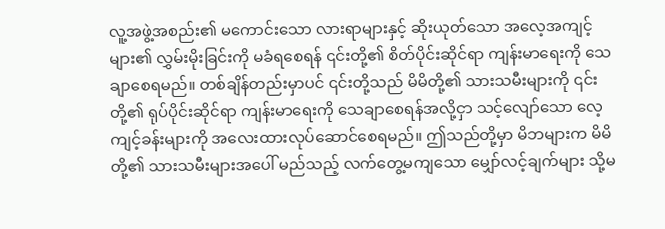လူ့အဖွဲ့အစည်း၏ မကောင်းသော လားရာများနှင့် ဆိုးယုတ်သော အလေ့အကျင့်များ၏ လွှမ်းမိုးခြင်းကို မခံရစေရန် ၎င်းတို့၏ စိတ်ပိုင်းဆိုင်ရာ ကျန်းမာရေးကို သေချာစေရမည်။ တစ်ချိန်တည်းမှာပင် ၎င်းတို့သည် မိမိတို့၏ သားသမီးများကို ၎င်းတို့၏ ရုပ်ပိုင်းဆိုင်ရာ ကျန်းမာရေးကို သေချာစေရန်အလို့ငှာ သင့်လျော်သော လေ့ကျင့်ခန်းများကို အလေးထားလုပ်ဆောင်စေရမည်။ ဤသည်တို့မှာ မိဘများက မိမိတို့၏ သားသမီးများအပေါ် မည်သည့် လက်တွေ့မကျသော မျှော်လင့်ချက်များ သို့မ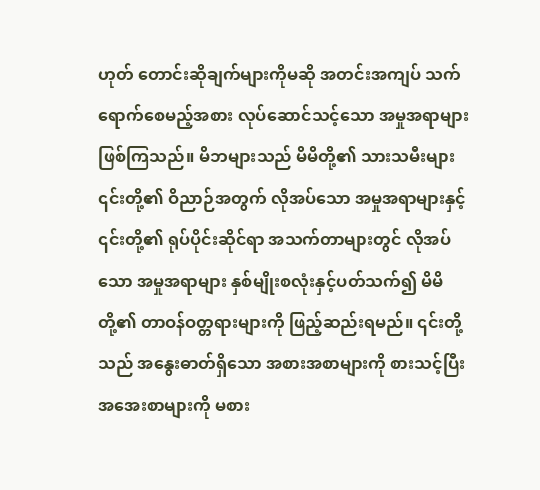ဟုတ် တောင်းဆိုချက်များကိုမဆို အတင်းအကျပ် သက်ရောက်စေမည့်အစား လုပ်ဆောင်သင့်သော အမှုအရာများ ဖြစ်ကြသည်။ မိဘများသည် မိမိတို့၏ သားသမီးများ ၎င်းတို့၏ ဝိညာဉ်အတွက် လိုအပ်သော အမှုအရာများနှင့် ၎င်းတို့၏ ရုပ်ပိုင်းဆိုင်ရာ အသက်တာများတွင် လိုအပ်သော အမှုအရာများ နှစ်မျိုးစလုံးနှင့်ပတ်သက်၍ မိမိတို့၏ တာဝန်ဝတ္တရားများကို ဖြည့်ဆည်းရမည်။ ၎င်းတို့သည် အနွေးဓာတ်ရှိသော အစားအစာများကို စားသင့်ပြီး အအေးစာများကို မစား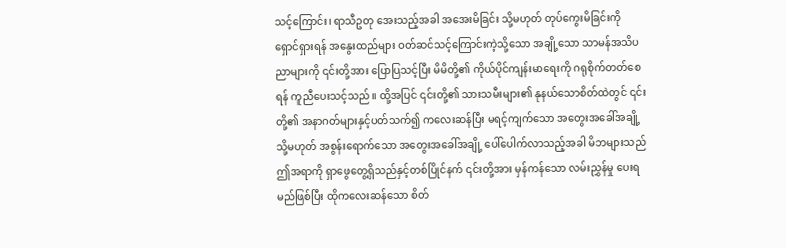သင့်ကြောင်း၊ ရာသီဥတု အေးသည့်အခါ အအေးမိခြင်း သို့မဟုတ် တုပ်ကွေးမိခြင်းကို ရှောင်ရှားရန် အနွေးထည်များ ဝတ်ဆင်သင့်ကြောင်းကဲ့သို့သော အချို့သော သာမန်အသိပညာများကို ၎င်းတို့အား ပြောပြသင့်ပြီး မိမိတို့၏ ကိုယ်ပိုင်ကျန်းမာရေးကို ဂရုစိုက်တတ်စေရန် ကူညီပေးသင့်သည်။ ထို့အပြင် ၎င်းတို့၏ သားသမီးများ၏ နုနယ်သောစိတ်ထဲတွင် ၎င်းတို့၏ အနာဂတ်များနှင့်ပတ်သက်၍ ကလေးဆန်ပြီး မရင့်ကျက်သော အတွေးအခေါ်အချို့ သို့မဟုတ် အစွန်းရောက်သော အတွေးအခေါ်အချို့ ပေါ်ပေါက်လာသည့်အခါ မိဘများသည် ဤအရာကို ရှာဖွေတွေ့ရှိသည်နှင့်တစ်ပြိုင်နက် ၎င်းတို့အား မှန်ကန်သော လမ်းညွှန်မှု ပေးရမည်ဖြစ်ပြီး ထိုကလေးဆန်သော စိတ်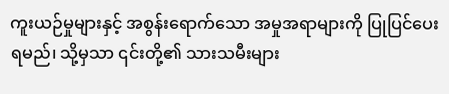ကူးယဉ်မှုများနှင့် အစွန်းရောက်သော အမှုအရာများကို ပြုပြင်ပေးရမည်၊ သို့မှသာ ၎င်းတို့၏ သားသမီးများ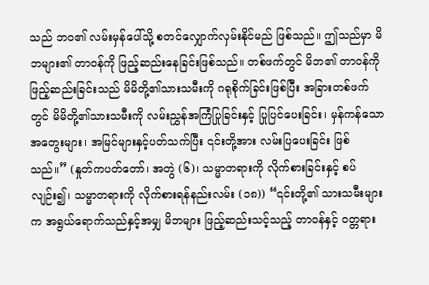သည် ဘဝ၏ လမ်းမှန်ပေါ်သို့ စတင်လျှောက်လှမ်းနိုင်မည် ဖြစ်သည်။ ဤသည်မှာ မိဘများ၏ တာဝန်ကို ဖြည့်ဆည်းနေခြင်းဖြစ်သည်။ တစ်ဖက်တွင် မိဘ၏ တာဝန်ကို ဖြည့်ဆည်းခြင်းသည် မိမိတို့၏သားသမီးကို ဂရုစိုက်ခြင်းဖြစ်ပြီး အခြားတစ်ဖက်တွင် မိမိတို့၏သားသမီးကို လမ်းညွှန်အကြံပြုခြင်းနှင့် ပြုပြင်ပေးခြင်း၊ မှန်ကန်သော အတွေးများ၊ အမြင်များနှင့်ပတ်သက်ပြီး ၎င်းတို့အား လမ်းပြပေးခြင်း ဖြစ်သည်။” (နှုတ်ကပတ်တော်၊ အတွဲ (၆)၊ သမ္မာတရားကို လိုက်စားခြင်းနှင့် စပ်လျဉ်း၍၊ သမ္မာတရားကို လိုက်စားရန်နည်းလမ်း (၁၈)) “၎င်းတို့၏ သားသမီးများက အရွယ်ရောက်သည်နှင့်အမျှ မိဘများ ဖြည့်ဆည်းသင့်သည့် တာဝန်နှင့် ဝတ္တရား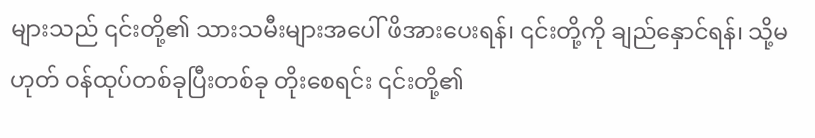များသည် ၎င်းတို့၏ သားသမီးများအပေါ် ဖိအားပေးရန်၊ ၎င်းတို့ကို ချည်နှောင်ရန်၊ သို့မဟုတ် ဝန်ထုပ်တစ်ခုပြီးတစ်ခု တိုးစေရင်း ၎င်းတို့၏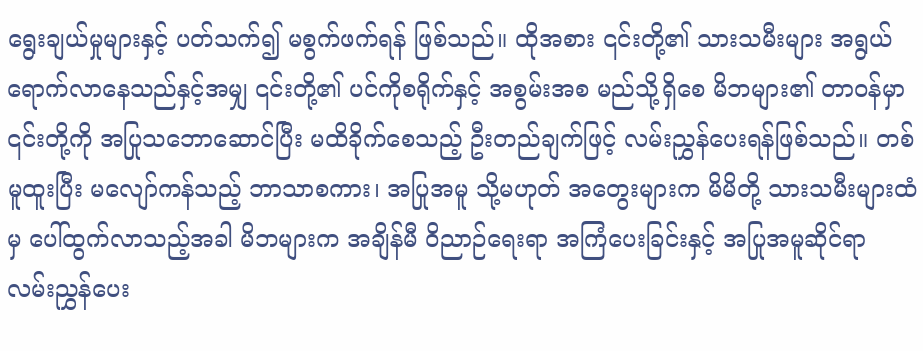ရွေးချယ်မှုများနှင့် ပတ်သက်၍ မစွက်ဖက်ရန် ဖြစ်သည်။ ထိုအစား ၎င်းတို့၏ သားသမီးများ အရွယ်ရောက်လာနေသည်နှင့်အမျှ ၎င်းတို့၏ ပင်ကိုစရိုက်နှင့် အစွမ်းအစ မည်သို့ရှိစေ မိဘများ၏ တာဝန်မှာ ၎င်းတို့ကို အပြုသဘောဆောင်ပြီး မထိခိုက်စေသည့် ဦးတည်ချက်ဖြင့် လမ်းညွှန်ပေးရန်ဖြစ်သည်။ တစ်မူထူးပြီး မလျော်ကန်သည့် ဘာသာစကား၊ အပြုအမူ သို့မဟုတ် အတွေးများက မိမိတို့ သားသမီးများထံမှ ပေါ်ထွက်လာသည့်အခါ မိဘများက အချိန်မီ ဝိညာဉ်ရေးရာ အကြံပေးခြင်းနှင့် အပြုအမူဆိုင်ရာ လမ်းညွှန်ပေး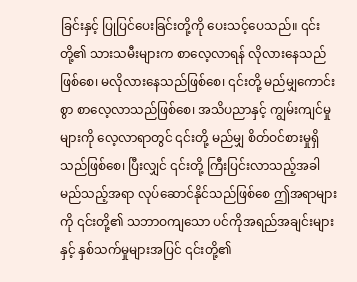ခြင်းနှင့် ပြုပြင်ပေးခြင်းတို့ကို ပေးသင့်ပေသည်။ ၎င်းတို့၏ သားသမီးများက စာလေ့လာရန် လိုလားနေသည်ဖြစ်စေ၊ မလိုလားနေသည်ဖြစ်စေ၊ ၎င်းတို့ မည်မျှကောင်းစွာ စာလေ့လာသည်ဖြစ်စေ၊ အသိပညာနှင့် ကျွမ်းကျင်မှုများကို လေ့လာရာတွင် ၎င်းတို့ မည်မျှ စိတ်ဝင်စားမှုရှိသည်ဖြစ်စေ၊ ပြီးလျှင် ၎င်းတို့ ကြီးပြင်းလာသည့်အခါ မည်သည့်အရာ လုပ်ဆောင်နိုင်သည်ဖြစ်စေ ဤအရာများကို ၎င်းတို့၏ သဘာဝကျသော ပင်ကိုအရည်အချင်းများနှင့် နှစ်သက်မှုများအပြင် ၎င်းတို့၏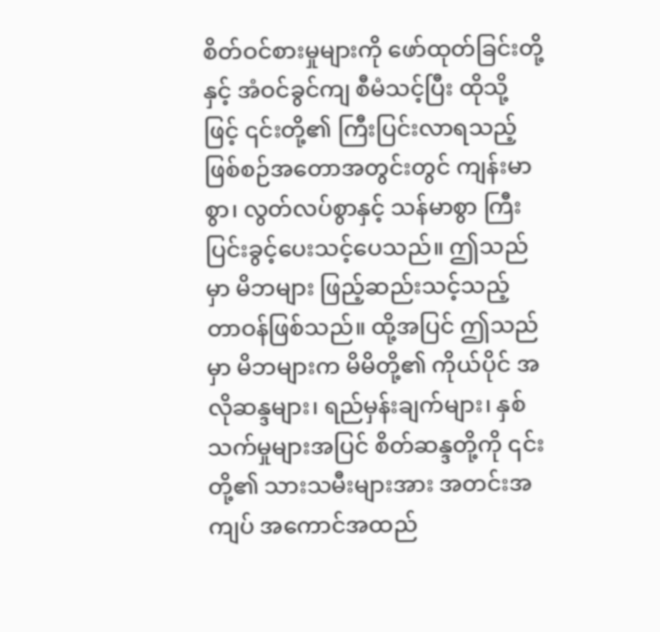စိတ်ဝင်စားမှုများကို ဖော်ထုတ်ခြင်းတို့နှင့် အံဝင်ခွင်ကျ စီမံသင့်ပြီး ထိုသို့ဖြင့် ၎င်းတို့၏ ကြီးပြင်းလာရသည့် ဖြစ်စဉ်အတောအတွင်းတွင် ကျန်းမာစွာ၊ လွတ်လပ်စွာနှင့် သန်မာစွာ ကြီးပြင်းခွင့်ပေးသင့်ပေသည်။ ဤသည်မှာ မိဘများ ဖြည့်ဆည်းသင့်သည့် တာဝန်ဖြစ်သည်။ ထို့အပြင် ဤသည်မှာ မိဘများက မိမိတို့၏ ကိုယ်ပိုင် အလိုဆန္ဒများ၊ ရည်မှန်းချက်များ၊ နှစ်သက်မှုများအပြင် စိတ်ဆန္ဒတို့ကို ၎င်းတို့၏ သားသမီးများအား အတင်းအကျပ် အကောင်အထည်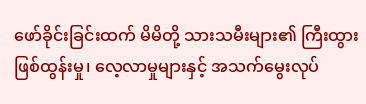ဖော်ခိုင်းခြင်းထက် မိမိတို့ သားသမီးများ၏ ကြီးထွားဖြစ်ထွန်းမှု၊ လေ့လာမှုများနှင့် အသက်မွေးလုပ်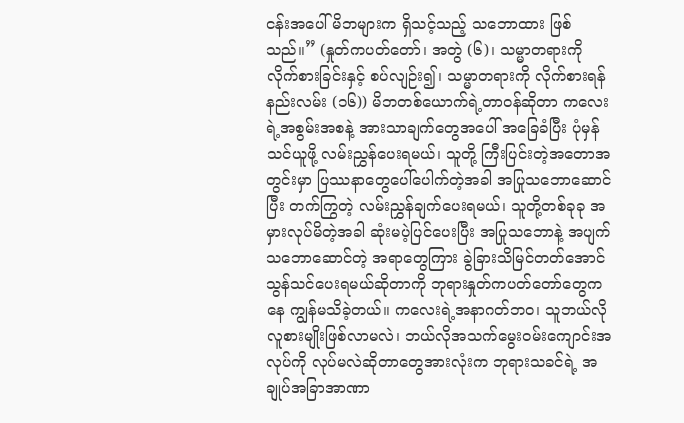ငန်းအပေါ် မိဘများက ရှိသင့်သည့် သဘောထား ဖြစ်သည်။” (နှုတ်ကပတ်တော်၊ အတွဲ (၆)၊ သမ္မာတရားကို လိုက်စားခြင်းနှင့် စပ်လျဉ်း၍၊ သမ္မာတရားကို လိုက်စားရန်နည်းလမ်း (၁၆)) မိဘတစ်ယောက်ရဲ့တာဝန်ဆိုတာ ကလေးရဲ့အစွမ်းအစနဲ့ အားသာချက်တွေအပေါ် အခြေခံပြီး ပုံမှန် သင်ယူဖို့ လမ်းညွှန်ပေးရမယ်၊ သူတို့ ကြီးပြင်းတဲ့အတောအတွင်းမှာ ပြဿနာတွေပေါ်ပေါက်တဲ့အခါ အပြုသဘောဆောင်ပြီး တက်ကြွတဲ့ လမ်းညွှန်ချက်ပေးရမယ်၊ သူတို့တစ်ခုခု အမှားလုပ်မိတဲ့အခါ ဆုံးမပဲ့ပြင်ပေးပြီး အပြုသဘောနဲ့ အပျက်သဘောဆောင်တဲ့ အရာတွေကြား ခွဲခြားသိမြင်တတ်အောင် သွန်သင်ပေးရမယ်ဆိုတာကို ဘုရားနှုတ်ကပတ်တော်တွေကနေ ကျွန်မသိခဲ့တယ်။ ကလေးရဲ့အနာဂတ်ဘဝ၊ သူဘယ်လိုလူစားမျိုးဖြစ်လာမလဲ၊ ဘယ်လိုအသက်မွေးဝမ်းကျောင်းအလုပ်ကို လုပ်မလဲဆိုတာတွေအားလုံးက ဘုရားသခင်ရဲ့ အချုပ်အခြာအာဏာ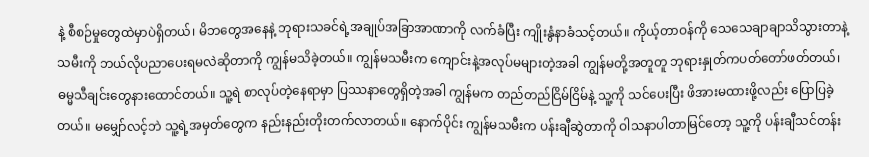နဲ့ စီစဉ်မှုတွေထဲမှာပဲရှိတယ်၊ မိဘတွေအနေနဲ့ ဘုရားသခင်ရဲ့အချုပ်အခြာအာဏာကို လက်ခံပြီး ကျိုးနွံနာခံသင့်တယ်။ ကိုယ့်တာဝန်ကို သေသေချာချာသိသွားတာနဲ့ သမီးကို ဘယ်လိုပညာပေးရမလဲဆိုတာကို ကျွန်မသိခဲ့တယ်။ ကျွန်မသမီးက ကျောင်းနဲ့အလုပ်မများတဲ့အခါ ကျွန်မတို့အတူတူ ဘုရားနှုတ်ကပတ်တော်ဖတ်တယ်၊ ဓမ္မသီချင်းတွေနားထောင်တယ်။ သူ့ရဲ စာလုပ်တဲ့နေရာမှာ ပြဿနာတွေရှိတဲ့အခါ ကျွန်မက တည်တည်ငြိမ်ငြိမ်နဲ့ သူ့ကို သင်ပေးပြီး ဖိအားမထားဖို့လည်း ပြောပြခဲ့တယ်။ မမျှော်လင့်ဘဲ သူ့ရဲ့အမှတ်တွေက နည်းနည်းတိုးတက်လာတယ်။ နောက်ပိုင်း ကျွန်မသမီးက ပန်းချီဆွဲတာကို ဝါသနာပါတာမြင်တော့ သူ့ကို ပန်းချီသင်တန်း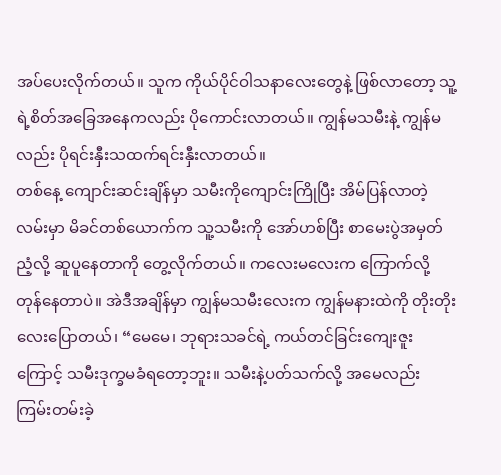အပ်ပေးလိုက်တယ်။ သူက ကိုယ်ပိုင်ဝါသနာလေးတွေနဲ့ ဖြစ်လာတော့ သူ့ရဲ့စိတ်အခြေအနေကလည်း ပိုကောင်းလာတယ်။ ကျွန်မသမီးနဲ့ ကျွန်မလည်း ပိုရင်းနှီးသထက်ရင်းနှီးလာတယ်။
တစ်နေ့ ကျောင်းဆင်းချိန်မှာ သမီးကိုကျောင်းကြိုပြီး အိမ်ပြန်လာတဲ့လမ်းမှာ မိခင်တစ်ယောက်က သူ့သမီးကို အော်ဟစ်ပြီး စာမေးပွဲအမှတ်ညံ့လို့ ဆူပူနေတာကို တွေ့လိုက်တယ်။ ကလေးမလေးက ကြောက်လို့ တုန်နေတာပဲ။ အဲဒီအချိန်မှာ ကျွန်မသမီးလေးက ကျွန်မနားထဲကို တိုးတိုးလေးပြောတယ်၊ “မေမေ၊ ဘုရားသခင်ရဲ့ ကယ်တင်ခြင်းကျေးဇူးကြောင့် သမီးဒုက္ခမခံရတော့ဘူး။ သမီးနဲ့ပတ်သက်လို့ အမေလည်း ကြမ်းတမ်းခဲ့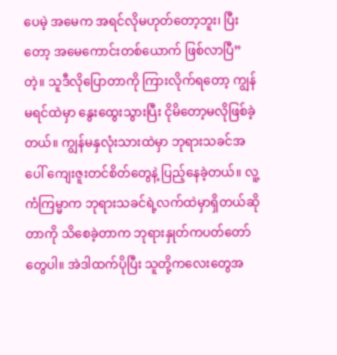ပေမဲ့ အမေက အရင်လိုမဟုတ်တော့ဘူး၊ ပြီးတော့ အမေကောင်းတစ်ယောက် ဖြစ်လာပြီ” တဲ့။ သူဒီလိုပြောတာကို ကြားလိုက်ရတော့ ကျွန်မရင်ထဲမှာ နွေးထွေးသွားပြီး ငိုမိတော့မလိုဖြစ်ခဲ့တယ်။ ကျွန်မနှလုံးသားထဲမှာ ဘုရားသခင်အပေါ် ကျေးဇူးတင်စိတ်တွေနဲ့ ပြည့်နေခဲ့တယ်။ လူ့ကံကြမ္မာက ဘုရားသခင်ရဲ့လက်ထဲမှာရှိတယ်ဆိုတာကို သိစေခဲ့တာက ဘုရားနှုတ်ကပတ်တော်တွေပါ။ အဲဒါထက်ပိုပြီး သူတို့ကလေးတွေအ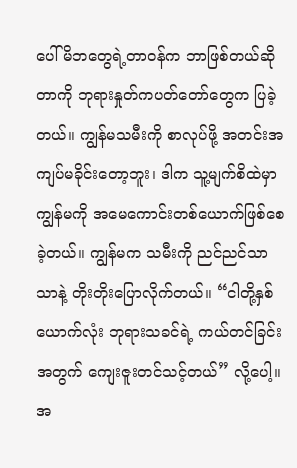ပေါ် မိဘတွေရဲ့တာဝန်က ဘာဖြစ်တယ်ဆိုတာကို ဘုရားနှုတ်ကပတ်တော်တွေက ပြခဲ့တယ်။ ကျွန်မသမီးကို စာလုပ်ဖို့ အတင်းအကျပ်မခိုင်းတော့ဘူး၊ ဒါက သူ့မျက်စိထဲမှာ ကျွန်မကို အမေကောင်းတစ်ယောက်ဖြစ်စေခဲ့တယ်။ ကျွန်မက သမီးကို ညင်ညင်သာသာနဲ့ တိုးတိုးပြောလိုက်တယ်။ “ငါတို့နှစ်ယောက်လုံး ဘုရားသခင်ရဲ့ ကယ်တင်ခြင်းအတွက် ကျေးဇူးတင်သင့်တယ်” လို့ပေါ့။
အ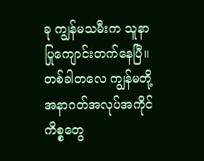ခု ကျွန်မသမီးက သူနာပြုကျောင်းတက်နေပြီ။ တစ်ခါတလေ ကျွန်မတို့ အနာဂတ်အလုပ်အကိုင်ကိစ္စတွေ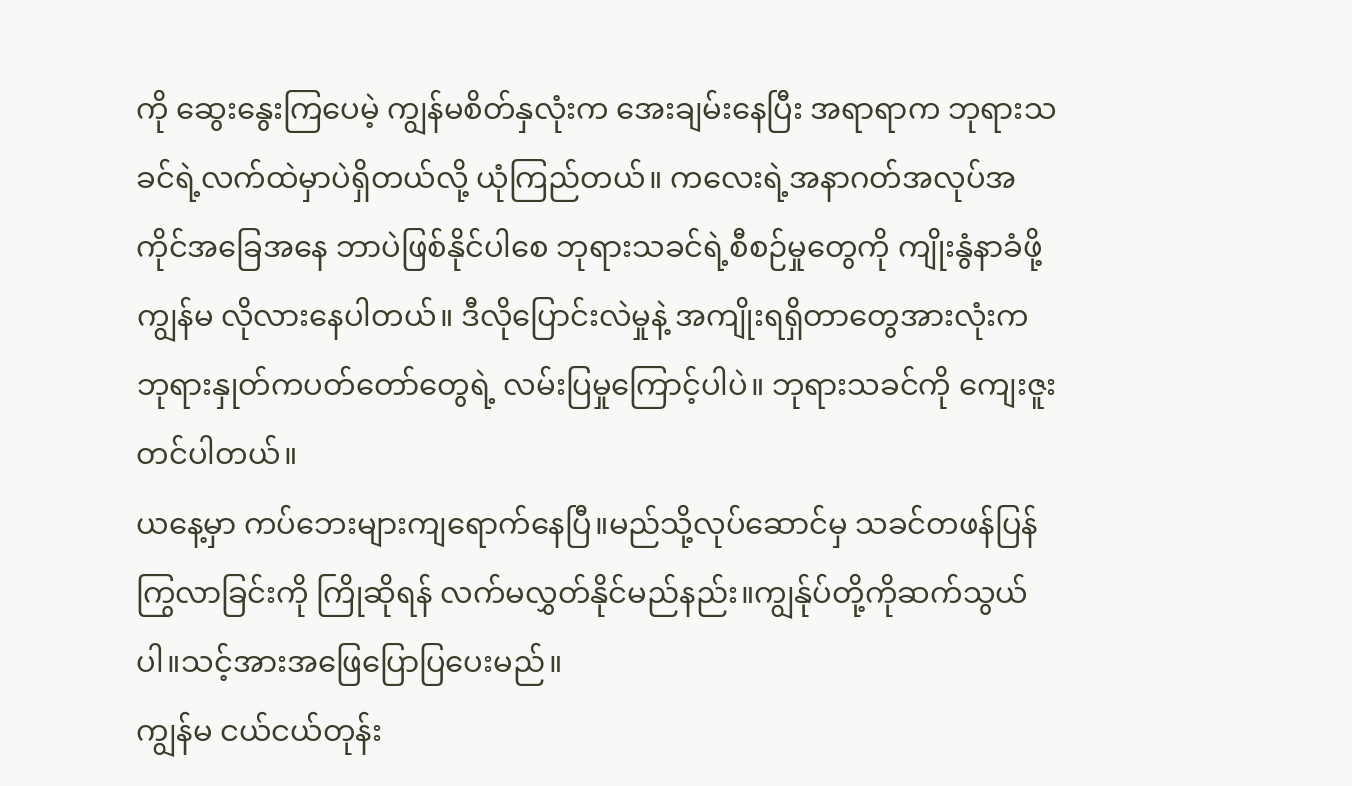ကို ဆွေးနွေးကြပေမဲ့ ကျွန်မစိတ်နှလုံးက အေးချမ်းနေပြီး အရာရာက ဘုရားသခင်ရဲ့လက်ထဲမှာပဲရှိတယ်လို့ ယုံကြည်တယ်။ ကလေးရဲ့အနာဂတ်အလုပ်အကိုင်အခြေအနေ ဘာပဲဖြစ်နိုင်ပါစေ ဘုရားသခင်ရဲ့စီစဉ်မှုတွေကို ကျိုးနွံနာခံဖို့ ကျွန်မ လိုလားနေပါတယ်။ ဒီလိုပြောင်းလဲမှုနဲ့ အကျိုးရရှိတာတွေအားလုံးက ဘုရားနှုတ်ကပတ်တော်တွေရဲ့ လမ်းပြမှုကြောင့်ပါပဲ။ ဘုရားသခင်ကို ကျေးဇူးတင်ပါတယ်။
ယနေ့မှာ ကပ်ဘေးများကျရောက်နေပြီ။မည်သို့လုပ်ဆောင်မှ သခင်တဖန်ပြန်ကြွလာခြင်းကို ကြိုဆိုရန် လက်မလွှတ်နိုင်မည်နည်း။ကျွန်ုပ်တို့ကိုဆက်သွယ်ပါ။သင့်အားအဖြေပြောပြပေးမည်။
ကျွန်မ ငယ်ငယ်တုန်း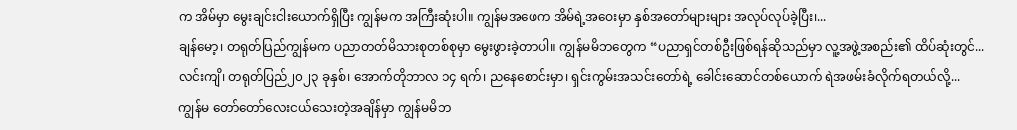က အိမ်မှာ မွေးချင်းငါးယောက်ရှိပြီး ကျွန်မက အကြီးဆုံးပါ။ ကျွန်မအဖေက အိမ်ရဲ့အဝေးမှာ နှစ်အတော်များများ အလုပ်လုပ်ခဲ့ပြီး၊...
ချန်မော့၊ တရုတ်ပြည်ကျွန်မက ပညာတတ်မိသားစုတစ်စုမှာ မွေးဖွားခဲ့တာပါ။ ကျွန်မမိဘတွေက “ပညာရှင်တစ်ဦးဖြစ်ရန်ဆိုသည်မှာ လူ့အဖွဲ့အစည်း၏ ထိပ်ဆုံးတွင်...
လင်းကျိ၊ တရုတ်ပြည်၂၀၂၃ ခုနှစ်၊ အောက်တိုဘာလ ၁၄ ရက်၊ ညနေစောင်းမှာ၊ ရှင်းကွမ်းအသင်းတော်ရဲ့ ခေါင်းဆောင်တစ်ယောက် ရဲအဖမ်းခံလိုက်ရတယ်လို့...
ကျွန်မ တော်တော်လေးငယ်သေးတဲ့အချိန်မှာ ကျွန်မမိဘ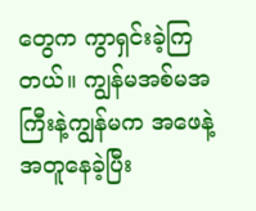တွေက ကွာရှင်းခဲ့ကြတယ်။ ကျွန်မအစ်မအကြီးနဲ့ကျွန်မက အဖေနဲ့ အတူနေခဲ့ပြီး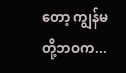တော့ ကျွန်မတို့ဘဝက...